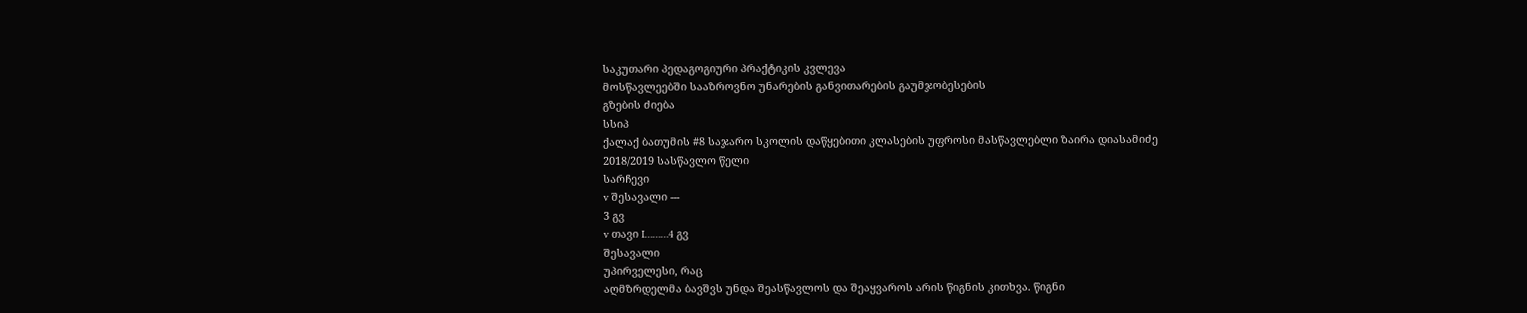საკუთარი პედაგოგიური პრაქტიკის კვლევა
მოსწავლეებში სააზროვნო უნარების განვითარების გაუმჯობესების
გზების ძიება
სსიპ
ქალაქ ბათუმის #8 საჯარო სკოლის დაწყებითი კლასების უფროსი მასწავლებლი ზაირა დიასამიძე
2018/2019 სასწავლო წელი
სარჩევი
v შესავალი ---
3 გვ
v თავი I………4 გვ
შესავალი
უპირველესი, რაც
აღმზრდელმა ბავშვს უნდა შეასწავლოს და შეაყვაროს არის წიგნის კითხვა. წიგნი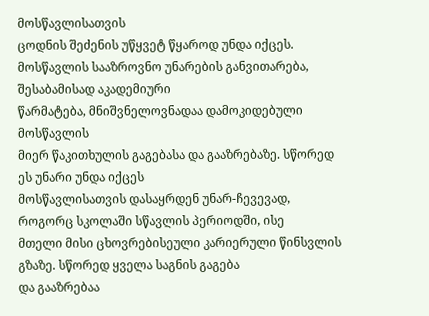მოსწავლისათვის
ცოდნის შეძენის უწყვეტ წყაროდ უნდა იქცეს. მოსწავლის სააზროვნო უნარების განვითარება, შესაბამისად აკადემიური
წარმატება, მნიშვნელოვნადაა დამოკიდებული მოსწავლის
მიერ წაკითხულის გაგებასა და გააზრებაზე. სწორედ ეს უნარი უნდა იქცეს
მოსწავლისათვის დასაყრდენ უნარ-ჩევევად, როგორც სკოლაში სწავლის პერიოდში, ისე
მთელი მისი ცხოვრებისეული კარიერული წინსვლის გზაზე. სწორედ ყველა საგნის გაგება
და გააზრებაა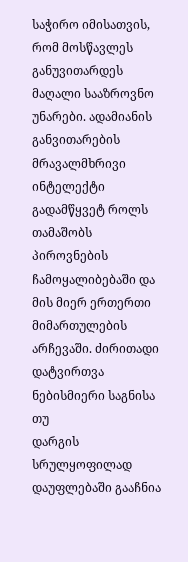საჭირო იმისათვის, რომ მოსწავლეს განუვითარდეს მაღალი სააზროვნო
უნარები. ადამიანის განვითარების მრავალმხრივი ინტელექტი გადამწყვეტ როლს თამაშობს
პიროვნების ჩამოყალიბებაში და მის მიერ ერთერთი მიმართულების არჩევაში. ძირითადი დატვირთვა ნებისმიერი საგნისა თუ
დარგის სრულყოფილად დაუფლებაში გააჩნია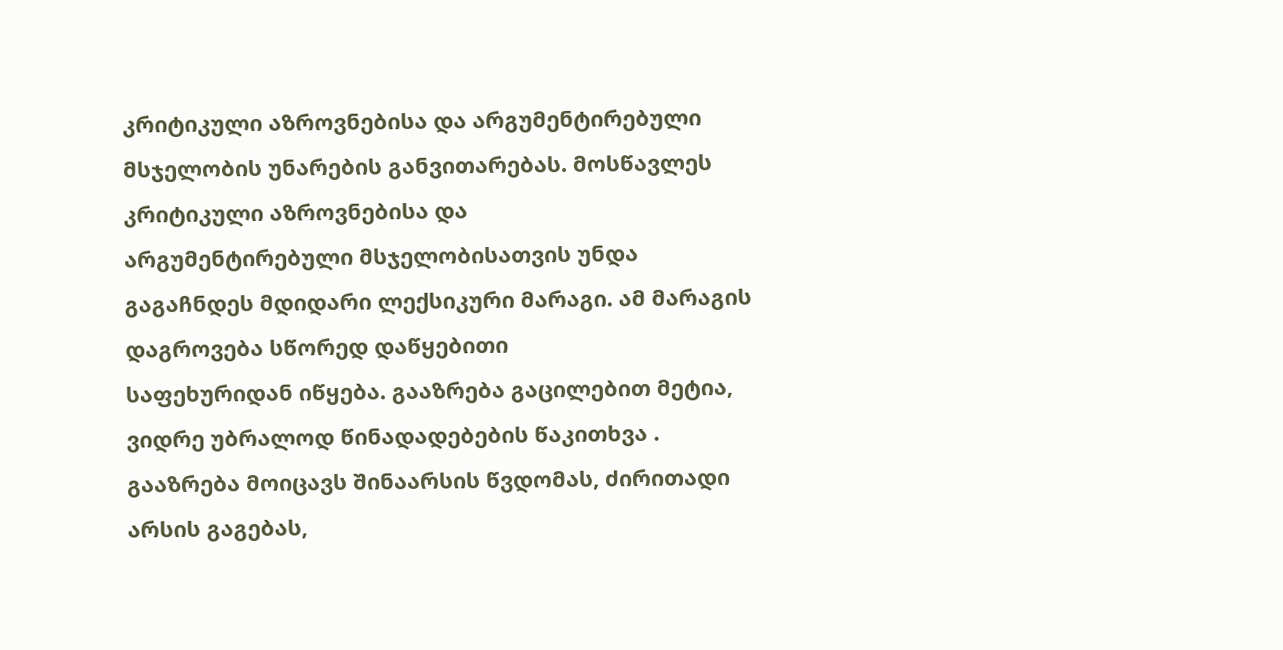კრიტიკული აზროვნებისა და არგუმენტირებული
მსჯელობის უნარების განვითარებას. მოსწავლეს კრიტიკული აზროვნებისა და
არგუმენტირებული მსჯელობისათვის უნდა
გაგაჩნდეს მდიდარი ლექსიკური მარაგი. ამ მარაგის დაგროვება სწორედ დაწყებითი
საფეხურიდან იწყება. გააზრება გაცილებით მეტია, ვიდრე უბრალოდ წინადადებების წაკითხვა .
გააზრება მოიცავს შინაარსის წვდომას, ძირითადი არსის გაგებას,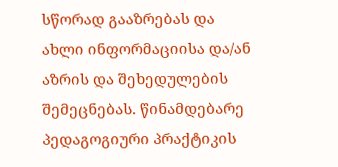სწორად გააზრებას და ახლი ინფორმაციისა და/ან აზრის და შეხედულების შემეცნებას. წინამდებარე
პედაგოგიური პრაქტიკის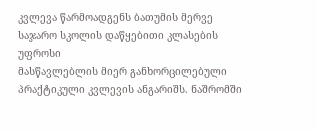კვლევა წარმოადგენს ბათუმის მერვე საჯარო სკოლის დაწყებითი კლასების უფროსი
მასწავლებლის მიერ განხორცილებული პრაქტიკული კვლევის ანგარიშს. ნაშრომში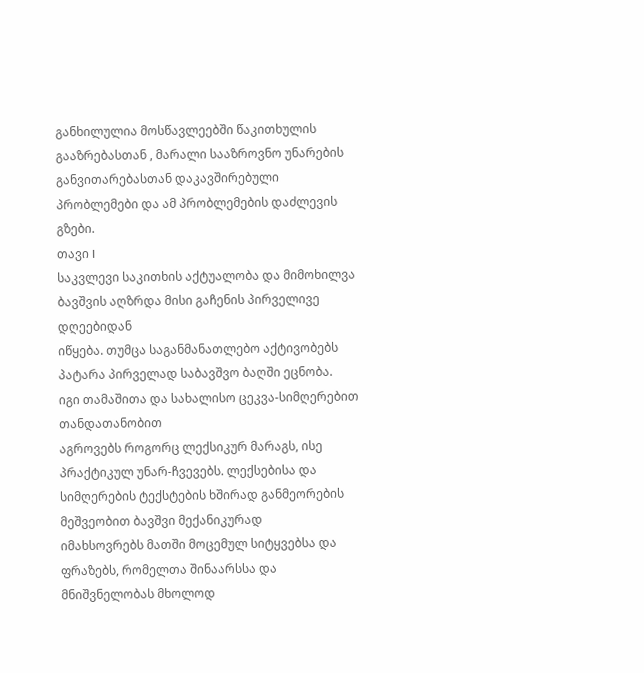განხილულია მოსწავლეებში წაკითხულის გააზრებასთან , მარალი სააზროვნო უნარების განვითარებასთან დაკავშირებული
პრობლემები და ამ პრობლემების დაძლევის გზები.
თავი I
საკვლევი საკითხის აქტუალობა და მიმოხილვა
ბავშვის აღზრდა მისი გაჩენის პირველივე დღეებიდან
იწყება. თუმცა საგანმანათლებო აქტივობებს პატარა პირველად საბავშვო ბაღში ეცნობა.
იგი თამაშითა და სახალისო ცეკვა-სიმღერებით თანდათანობით
აგროვებს როგორც ლექსიკურ მარაგს, ისე პრაქტიკულ უნარ-ჩვევებს. ლექსებისა და
სიმღერების ტექსტების ხშირად განმეორების მეშვეობით ბავშვი მექანიკურად
იმახსოვრებს მათში მოცემულ სიტყვებსა და ფრაზებს, რომელთა შინაარსსა და
მნიშვნელობას მხოლოდ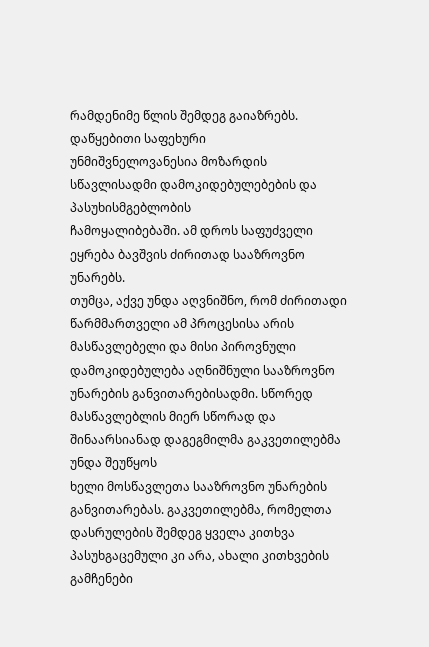რამდენიმე წლის შემდეგ გაიაზრებს. დაწყებითი საფეხური
უნმიშვნელოვანესია მოზარდის სწავლისადმი დამოკიდებულებების და პასუხისმგებლობის
ჩამოყალიბებაში. ამ დროს საფუძველი
ეყრება ბავშვის ძირითად სააზროვნო უნარებს.
თუმცა, აქვე უნდა აღვნიშნო, რომ ძირითადი წარმმართველი ამ პროცესისა არის
მასწავლებელი და მისი პიროვნული დამოკიდებულება აღნიშნული სააზროვნო უნარების განვითარებისადმი. სწორედ
მასწავლებლის მიერ სწორად და შინაარსიანად დაგეგმილმა გაკვეთილებმა უნდა შეუწყოს
ხელი მოსწავლეთა სააზროვნო უნარების განვითარებას. გაკვეთილებმა, რომელთა
დასრულების შემდეგ ყველა კითხვა პასუხგაცემული კი არა, ახალი კითხვების გამჩენები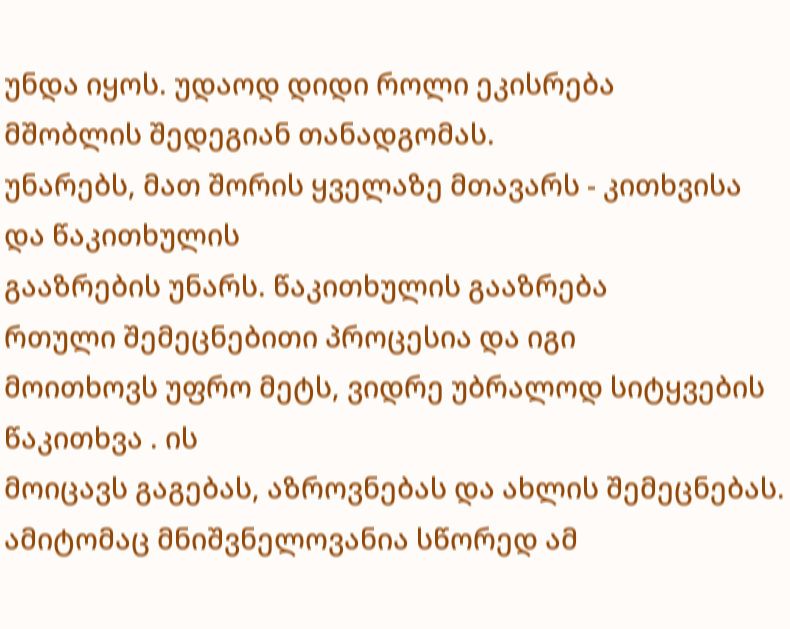უნდა იყოს. უდაოდ დიდი როლი ეკისრება
მშობლის შედეგიან თანადგომას.
უნარებს, მათ შორის ყველაზე მთავარს - კითხვისა და წაკითხულის
გააზრების უნარს. წაკითხულის გააზრება
რთული შემეცნებითი პროცესია და იგი
მოითხოვს უფრო მეტს, ვიდრე უბრალოდ სიტყვების წაკითხვა . ის
მოიცავს გაგებას, აზროვნებას და ახლის შემეცნებას. ამიტომაც მნიშვნელოვანია სწორედ ამ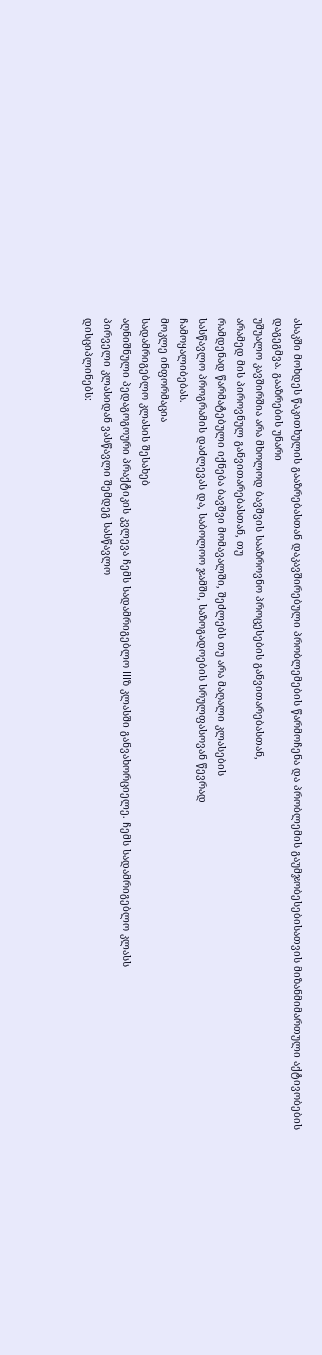ასაკში მოხდეს წაკითხულის გააზრებასთან დაკავშირებული პრობლემების წარმოჩენა და პრობლემის გაუმჯობესებისათვის მიზანმიმართული აქტივობების დაგეგმვა. გააზრების უნარი
უშუალო კავშირშია არა მხოლოდ ბავშვის სააზროვნო პროცესების განვითარებასთან,
არამედ მის პიროვნულ განვითარებასთან, თუ
რამდენად წარმატებული იქნება ბავშვი მომავალში, შეძლებს თუ არა მაღალი კლასების
სასწავლო პროგრამის დაძლევას და, საბოლოო ჯამში, საზოგადოების სრულფასოვან წევრად
ჩამოყალიბებას.
მოკლე ინფორმაცია
სადამრიგებლო კლასის შესახებ
აღნიშნული პედაგოგოური პრაქტიკის კვლევა ჩემს სადამრიგებლო IIIზ კლასში განვახორციელე. ჩემს სადამრიგებლო კლასს
პირველი კლასიდან ვასწავლი შემდეგ სასწავლო
დისციპლინებს: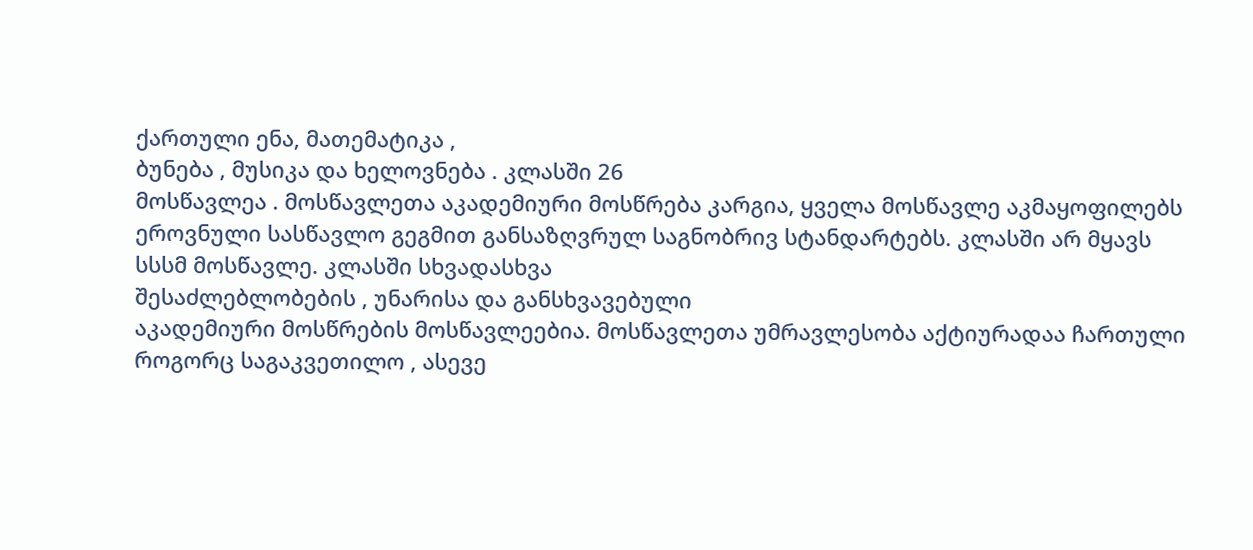ქართული ენა, მათემატიკა ,
ბუნება , მუსიკა და ხელოვნება . კლასში 26
მოსწავლეა . მოსწავლეთა აკადემიური მოსწრება კარგია, ყველა მოსწავლე აკმაყოფილებს
ეროვნული სასწავლო გეგმით განსაზღვრულ საგნობრივ სტანდარტებს. კლასში არ მყავს სსსმ მოსწავლე. კლასში სხვადასხვა
შესაძლებლობების , უნარისა და განსხვავებული
აკადემიური მოსწრების მოსწავლეებია. მოსწავლეთა უმრავლესობა აქტიურადაა ჩართული როგორც საგაკვეთილო , ასევე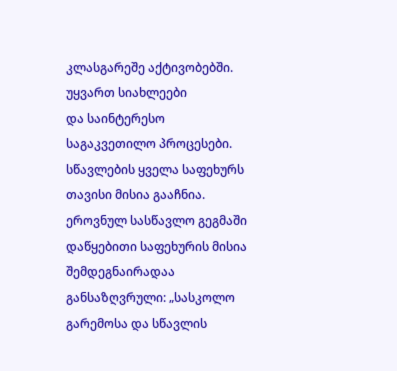კლასგარეშე აქტივობებში. უყვართ სიახლეები
და საინტერესო საგაკვეთილო პროცესები.
სწავლების ყველა საფეხურს
თავისი მისია გააჩნია. ეროვნულ სასწავლო გეგმაში დაწყებითი საფეხურის მისია შემდეგნაირადაა
განსაზღვრული: „სასკოლო გარემოსა და სწავლის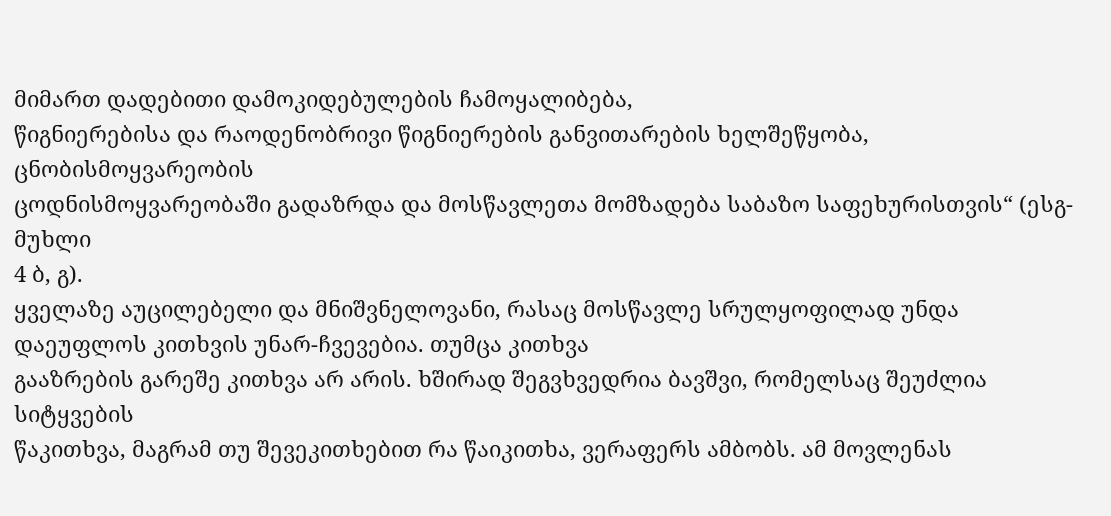მიმართ დადებითი დამოკიდებულების ჩამოყალიბება,
წიგნიერებისა და რაოდენობრივი წიგნიერების განვითარების ხელშეწყობა, ცნობისმოყვარეობის
ცოდნისმოყვარეობაში გადაზრდა და მოსწავლეთა მომზადება საბაზო საფეხურისთვის“ (ესგ-მუხლი
4 ბ, გ).
ყველაზე აუცილებელი და მნიშვნელოვანი, რასაც მოსწავლე სრულყოფილად უნდა დაეუფლოს კითხვის უნარ-ჩვევებია. თუმცა კითხვა
გააზრების გარეშე კითხვა არ არის. ხშირად შეგვხვედრია ბავშვი, რომელსაც შეუძლია სიტყვების
წაკითხვა, მაგრამ თუ შევეკითხებით რა წაიკითხა, ვერაფერს ამბობს. ამ მოვლენას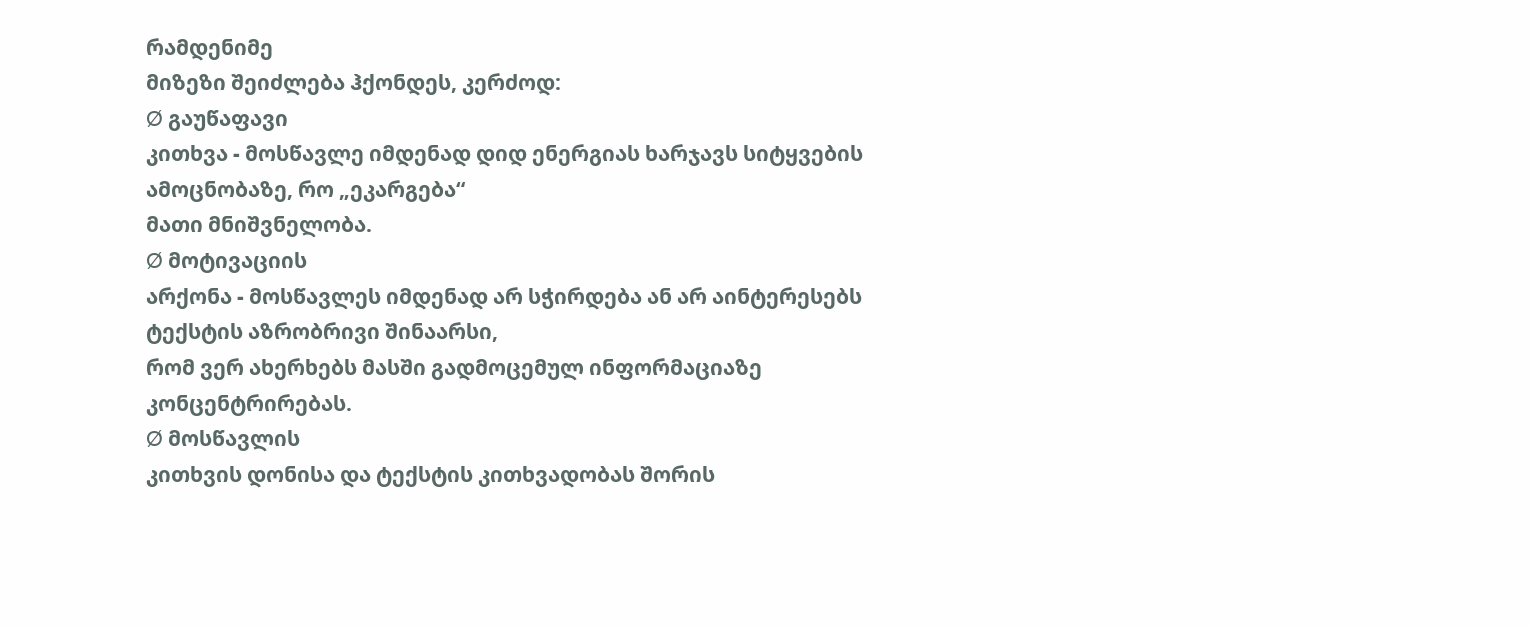რამდენიმე
მიზეზი შეიძლება ჰქონდეს, კერძოდ:
Ø გაუწაფავი
კითხვა - მოსწავლე იმდენად დიდ ენერგიას ხარჯავს სიტყვების ამოცნობაზე, რო „ეკარგება“
მათი მნიშვნელობა.
Ø მოტივაციის
არქონა - მოსწავლეს იმდენად არ სჭირდება ან არ აინტერესებს ტექსტის აზრობრივი შინაარსი,
რომ ვერ ახერხებს მასში გადმოცემულ ინფორმაციაზე კონცენტრირებას.
Ø მოსწავლის
კითხვის დონისა და ტექსტის კითხვადობას შორის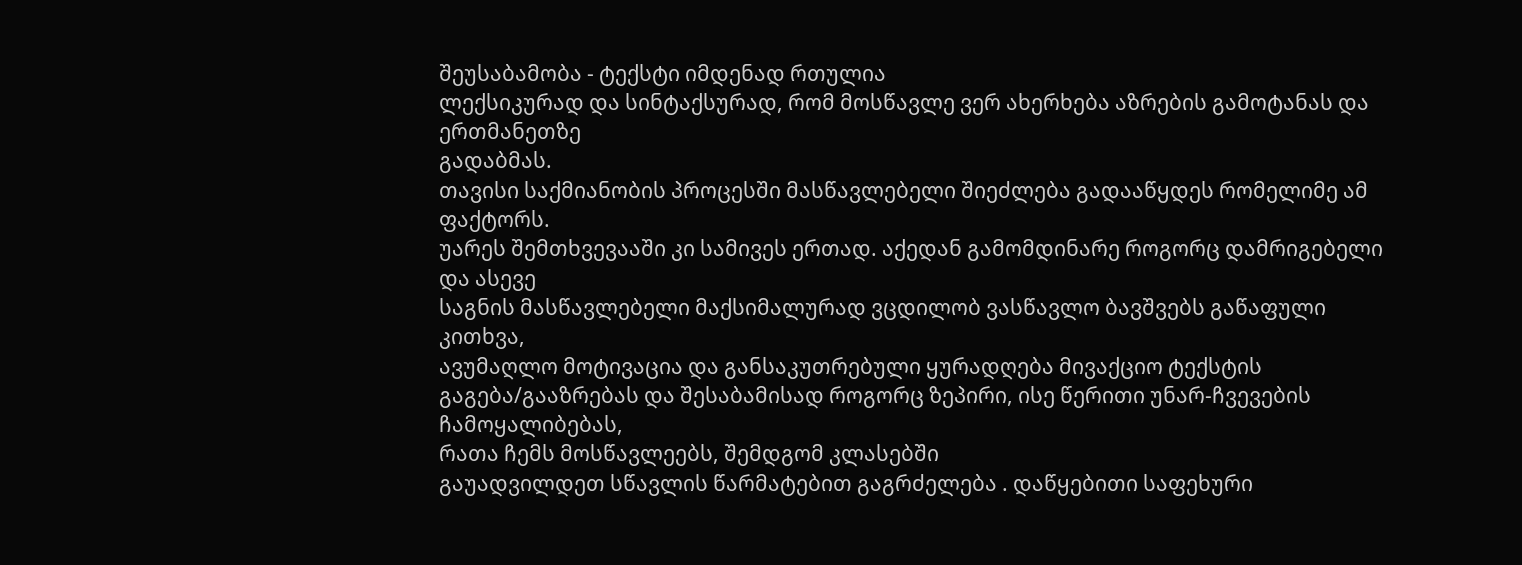შეუსაბამობა - ტექსტი იმდენად რთულია
ლექსიკურად და სინტაქსურად, რომ მოსწავლე ვერ ახერხება აზრების გამოტანას და ერთმანეთზე
გადაბმას.
თავისი საქმიანობის პროცესში მასწავლებელი შიეძლება გადააწყდეს რომელიმე ამ
ფაქტორს.
უარეს შემთხვევააში კი სამივეს ერთად. აქედან გამომდინარე როგორც დამრიგებელი და ასევე
საგნის მასწავლებელი მაქსიმალურად ვცდილობ ვასწავლო ბავშვებს გაწაფული კითხვა,
ავუმაღლო მოტივაცია და განსაკუთრებული ყურადღება მივაქციო ტექსტის
გაგება/გააზრებას და შესაბამისად როგორც ზეპირი, ისე წერითი უნარ-ჩვევების ჩამოყალიბებას,
რათა ჩემს მოსწავლეებს, შემდგომ კლასებში
გაუადვილდეთ სწავლის წარმატებით გაგრძელება . დაწყებითი საფეხური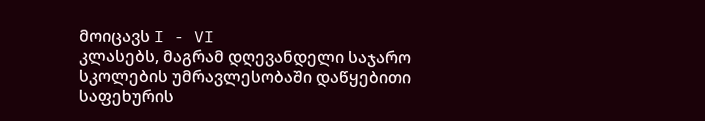მოიცავს I - VI
კლასებს, მაგრამ დღევანდელი საჯარო სკოლების უმრავლესობაში დაწყებითი საფეხურის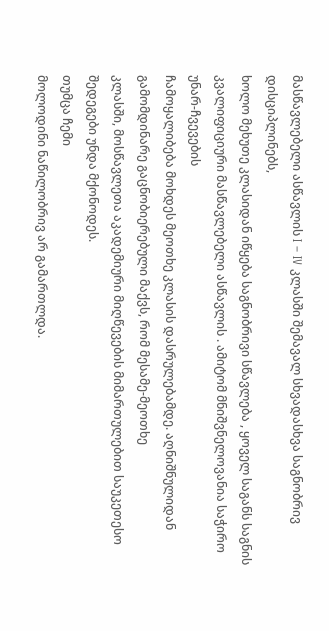მასწავლებელი ასწავლის I – IV კლასში შემავალ სხვადასხვა საგნობრივ დისციპლინებს,
ხოლო მეხუთე კლასიდან იწყება საგნობრივი სწავლება , ყოველ საგანს საგნის
კვალიფიციური მასწავლებელი ასწავლის . ამიტომ მნიშვნელოვანია საჭირო უნარ-ჩვევების
ჩამოყალიბება მოხდეს მეოთხე კლასის დასრულებამდე. აღნიშნულიდან გამომდინარე გაცნობიერებული მაქვს, რომ მესამე-მეოთხე
კლასში, მოსწავლეთა აკადემიური მიღწევების მიმართულებით საუკეთესო შედეგები უნდა მქონოდეს.
თუმცა ჩემი
მოლოდინი ნაწილობრივ არ გამართლდა.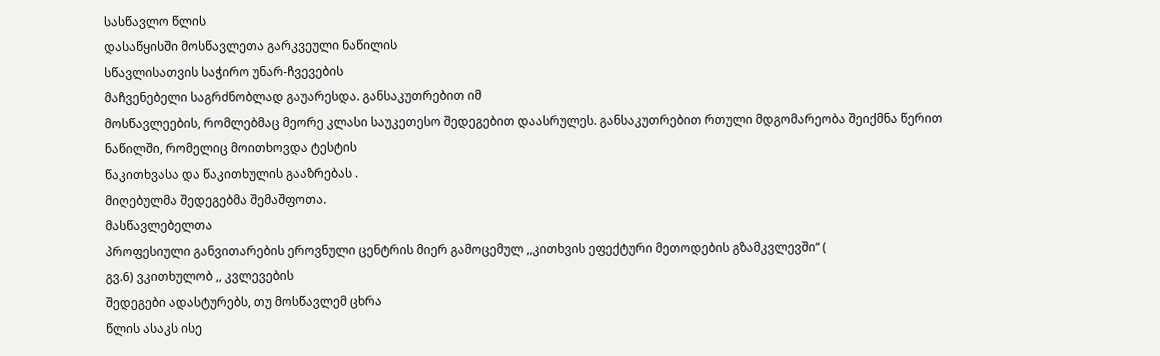სასწავლო წლის
დასაწყისში მოსწავლეთა გარკვეული ნაწილის
სწავლისათვის საჭირო უნარ-ჩვევების
მაჩვენებელი საგრძნობლად გაუარესდა. განსაკუთრებით იმ
მოსწავლეების, რომლებმაც მეორე კლასი საუკეთესო შედეგებით დაასრულეს. განსაკუთრებით რთული მდგომარეობა შეიქმნა წერით
ნაწილში, რომელიც მოითხოვდა ტესტის
წაკითხვასა და წაკითხულის გააზრებას .
მიღებულმა შედეგებმა შემაშფოთა.
მასწავლებელთა
პროფესიული განვითარების ეროვნული ცენტრის მიერ გამოცემულ ,,კითხვის ეფექტური მეთოდების გზამკვლევში“ (
გვ.6) ვკითხულობ ,, კვლევების
შედეგები ადასტურებს, თუ მოსწავლემ ცხრა
წლის ასაკს ისე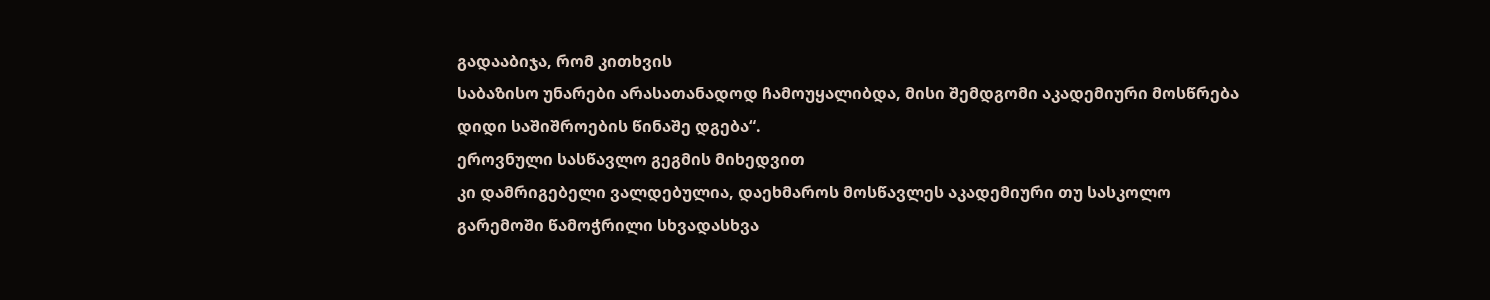გადააბიჯა, რომ კითხვის
საბაზისო უნარები არასათანადოდ ჩამოუყალიბდა, მისი შემდგომი აკადემიური მოსწრება
დიდი საშიშროების წინაშე დგება“.
ეროვნული სასწავლო გეგმის მიხედვით
კი დამრიგებელი ვალდებულია, დაეხმაროს მოსწავლეს აკადემიური თუ სასკოლო
გარემოში წამოჭრილი სხვადასხვა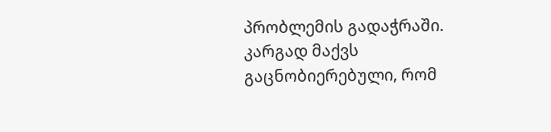პრობლემის გადაჭრაში.
კარგად მაქვს
გაცნობიერებული, რომ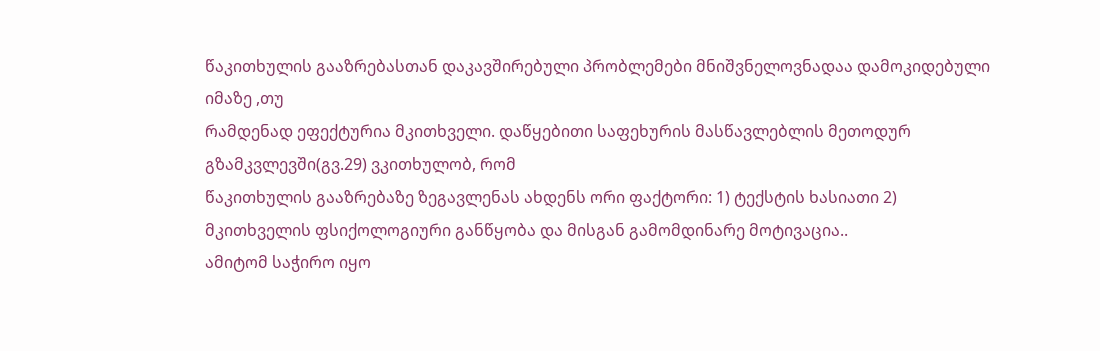წაკითხულის გააზრებასთან დაკავშირებული პრობლემები მნიშვნელოვნადაა დამოკიდებული იმაზე ,თუ
რამდენად ეფექტურია მკითხველი. დაწყებითი საფეხურის მასწავლებლის მეთოდურ
გზამკვლევში(გვ.29) ვკითხულობ, რომ
წაკითხულის გააზრებაზე ზეგავლენას ახდენს ორი ფაქტორი: 1) ტექსტის ხასიათი 2)
მკითხველის ფსიქოლოგიური განწყობა და მისგან გამომდინარე მოტივაცია..
ამიტომ საჭირო იყო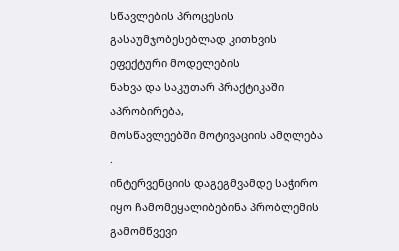სწავლების პროცესის გასაუმჯობესებლად კითხვის ეფექტური მოდელების
ნახვა და საკუთარ პრაქტიკაში აპრობირება,
მოსწავლეებში მოტივაციის ამღლება .
ინტერვენციის დაგეგმვამდე საჭირო
იყო ჩამომეყალიბებინა პრობლემის გამომწვევი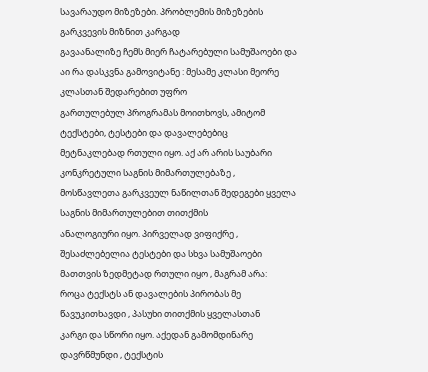სავარაუდო მიზეზები. პრობლემის მიზეზების გარკვევის მიზნით კარგად
გავაანალიზე ჩემს მიერ ჩატარებული სამუშაოები და აი რა დასკვნა გამოვიტანე : მესამე კლასი მეორე კლასთან შედარებით უფრო
გართულებულ პროგრამას მოითხოვს, ამიტომ ტექსტები, ტესტები და დავალებებიც
მეტნაკლებად რთული იყო. აქ არ არის საუბარი კონკრეტული საგნის მიმართულებაზე ,
მოსწავლეთა გარკვეულ ნაწილთან შედეგები ყველა საგნის მიმართულებით თითქმის
ანალოგიური იყო. პირველად ვიფიქრე , შესაძლებელია ტესტები და სხვა სამუშაოები
მათთვის ზედმეტად რთული იყო , მაგრამ არა:
როცა ტექსტს ან დავალების პირობას მე წავუკითხავდი , პასუხი თითქმის ყველასთან
კარგი და სწორი იყო. აქედან გამომდინარე დავრწმუნდი , ტექსტის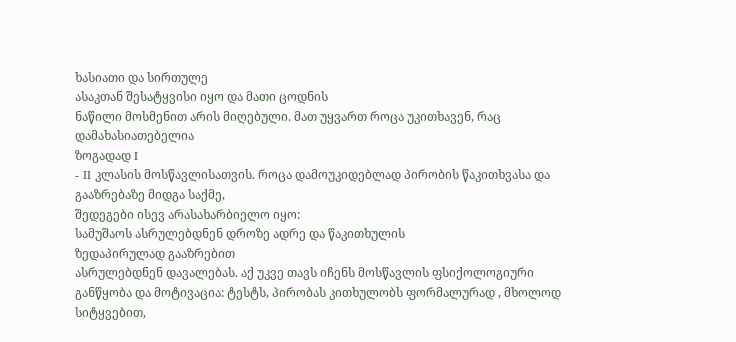ხასიათი და სირთულე
ასაკთან შესატყვისი იყო და მათი ცოდნის
ნაწილი მოსმენით არის მიღებული. მათ უყვართ როცა უკითხავენ, რაც დამახასიათებელია
ზოგადად I
- II კლასის მოსწავლისათვის. როცა დამოუკიდებლად პირობის წაკითხვასა და გააზრებაზე მიდგა საქმე,
შედეგები ისევ არასახარბიელო იყო:
სამუშაოს ასრულებდნენ დროზე ადრე და წაკითხულის
ზედაპირულად გააზრებით
ასრულებდნენ დავალებას. აქ უკვე თავს იჩენს მოსწავლის ფსიქოლოგიური
განწყობა და მოტივაცია: ტესტს, პირობას კითხულობს ფორმალურად , მხოლოდ სიტყვებით,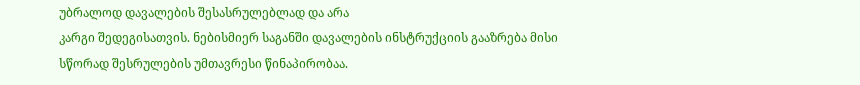უბრალოდ დავალების შესასრულებლად და არა
კარგი შედეგისათვის. ნებისმიერ საგანში დავალების ინსტრუქციის გააზრება მისი
სწორად შესრულების უმთავრესი წინაპირობაა.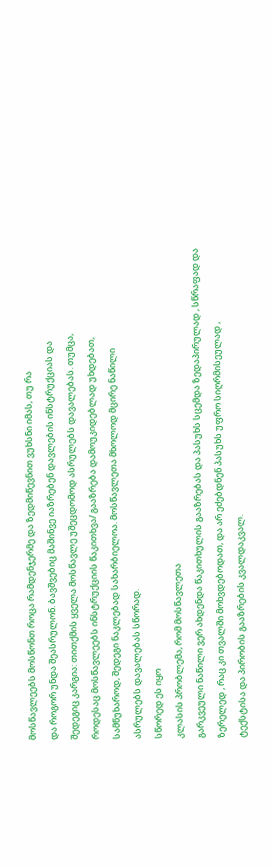მოსწავლეებს მოსწონთ როცა რამდენჯერმე და ზედმიწევნით ვუხსნი იმას, თუ რა
და როგორ უნდა შეასრულონ. ბავშვებიც მაშინვე იაზრებენ დავლების ინსტრუქციას და
შედეგიც კარგია: თითქმის ყველა მოსწავლე უშეცდომოდ ასრულებს დავალებას. თუმცა,
როდესაც მოსწავლეებს ინსტრუქციის წაკითხვა/ გააზრება დამოუკიდებლად უხდებათ,
სამწუხაროდ, შედეგი ნაკლებად სახარბიელოა. მოსწავლეთა მხოლოდ მცირე ნაწილი
ასრულებს დავალებას სწორად.
სწორედ ეს იყო
კლასის პრობლემა, რომ მოსწავლეთა
გარკვეული ნაწილი ვერ ახდენდა წაკითხულის გააზრებას და პასუხს სცემდა ზედაპირულად , სწრაფად და
ზერელედ , რაც კი თვალში მოხვდებოდათ, და არ ეძებდნენ პასუხს უფრო სიღრმისეულად ,
ტექსტისა და პირობის გააზრების კვალდაკვალ.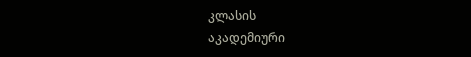კლასის
აკადემიური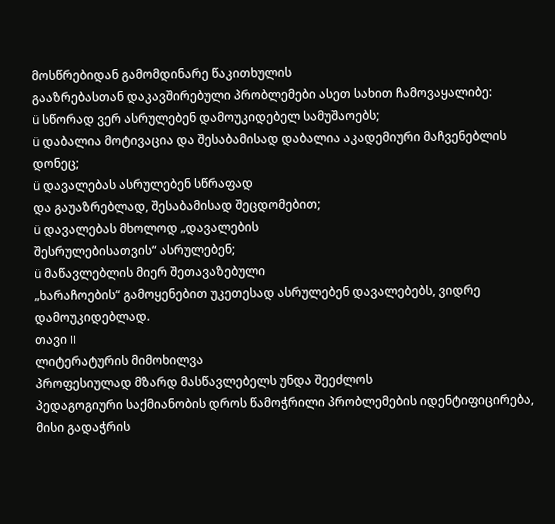მოსწრებიდან გამომდინარე წაკითხულის
გააზრებასთან დაკავშირებული პრობლემები ასეთ სახით ჩამოვაყალიბე:
ü სწორად ვერ ასრულებენ დამოუკიდებელ სამუშაოებს;
ü დაბალია მოტივაცია და შესაბამისად დაბალია აკადემიური მაჩვენებლის დონეც;
ü დავალებას ასრულებენ სწრაფად
და გაუაზრებლად, შესაბამისად შეცდომებით;
ü დავალებას მხოლოდ „დავალების
შესრულებისათვის“ ასრულებენ;
ü მაწავლებლის მიერ შეთავაზებული
„ხარაჩოების“ გამოყენებით უკეთესად ასრულებენ დავალებებს, ვიდრე დამოუკიდებლად.
თავი II
ლიტერატურის მიმოხილვა
პროფესიულად მზარდ მასწავლებელს უნდა შეეძლოს
პედაგოგიური საქმიანობის დროს წამოჭრილი პრობლემების იდენტიფიცირება, მისი გადაჭრის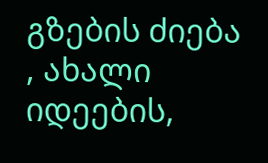გზების ძიება , ახალი იდეების,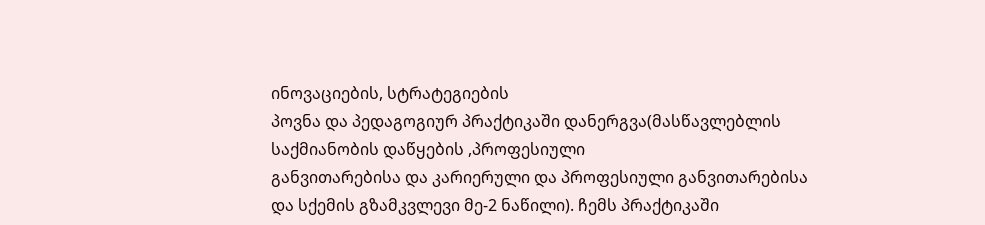ინოვაციების, სტრატეგიების
პოვნა და პედაგოგიურ პრაქტიკაში დანერგვა(მასწავლებლის საქმიანობის დაწყების ,პროფესიული
განვითარებისა და კარიერული და პროფესიული განვითარებისა და სქემის გზამკვლევი მე-2 ნაწილი). ჩემს პრაქტიკაში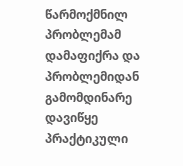წარმოქმნილ პრობლემამ დამაფიქრა და პრობლემიდან
გამომდინარე დავიწყე პრაქტიკული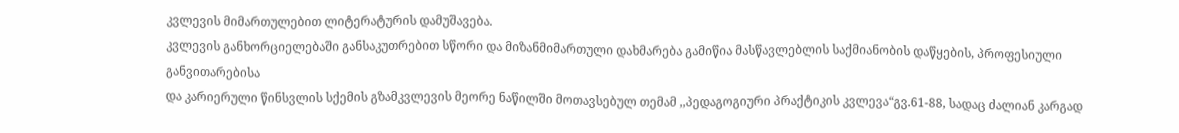კვლევის მიმართულებით ლიტერატურის დამუშავება.
კვლევის განხორციელებაში განსაკუთრებით სწორი და მიზანმიმართული დახმარება გამიწია მასწავლებლის საქმიანობის დაწყების, პროფესიული განვითარებისა
და კარიერული წინსვლის სქემის გზამკვლევის მეორე ნაწილში მოთავსებულ თემამ ,,პედაგოგიური პრაქტიკის კვლევა“გვ.61-88, სადაც ძალიან კარგად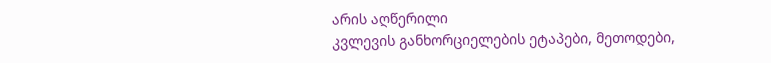არის აღწერილი
კვლევის განხორციელების ეტაპები, მეთოდები,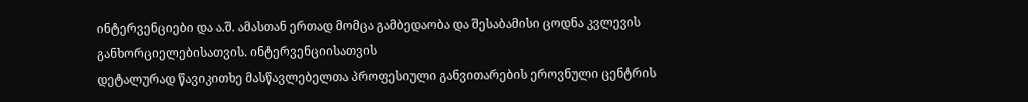ინტერვენციები და ა.შ. ამასთან ერთად მომცა გამბედაობა და შესაბამისი ცოდნა კვლევის განხორციელებისათვის. ინტერვენციისათვის
დეტალურად წავიკითხე მასწავლებელთა პროფესიული განვითარების ეროვნული ცენტრის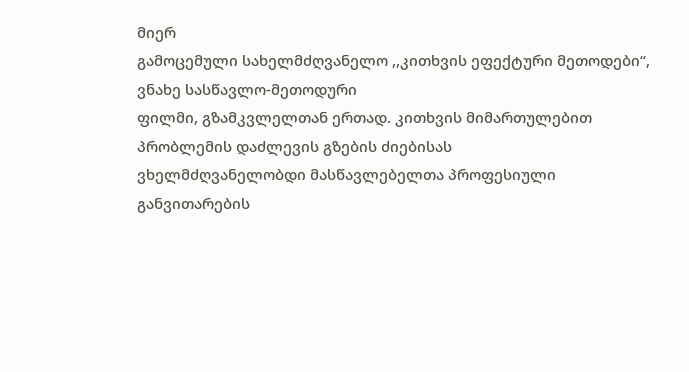მიერ
გამოცემული სახელმძღვანელო ,,კითხვის ეფექტური მეთოდები“, ვნახე სასწავლო-მეთოდური
ფილმი, გზამკვლელთან ერთად. კითხვის მიმართულებით პრობლემის დაძლევის გზების ძიებისას
ვხელმძღვანელობდი მასწავლებელთა პროფესიული
განვითარების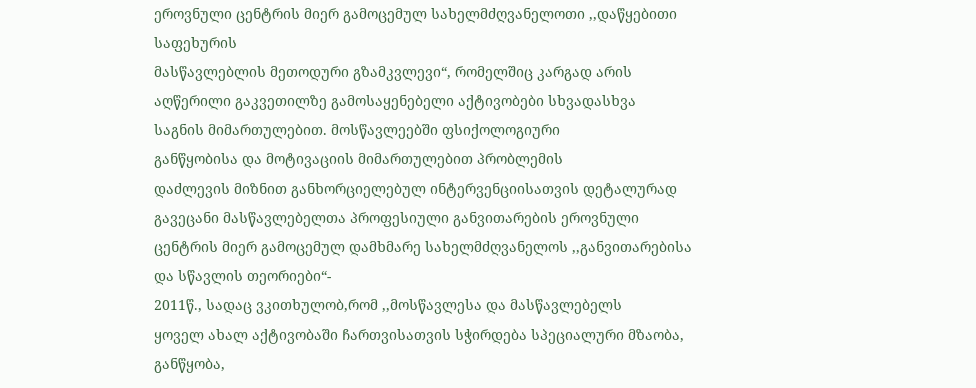ეროვნული ცენტრის მიერ გამოცემულ სახელმძღვანელოთი ,,დაწყებითი საფეხურის
მასწავლებლის მეთოდური გზამკვლევი“, რომელშიც კარგად არის აღწერილი გაკვეთილზე გამოსაყენებელი აქტივობები სხვადასხვა
საგნის მიმართულებით. მოსწავლეებში ფსიქოლოგიური
განწყობისა და მოტივაციის მიმართულებით პრობლემის
დაძლევის მიზნით განხორციელებულ ინტერვენციისათვის დეტალურად გავეცანი მასწავლებელთა პროფესიული განვითარების ეროვნული ცენტრის მიერ გამოცემულ დამხმარე სახელმძღვანელოს ,,განვითარებისა და სწავლის თეორიები“-
2011წ., სადაც ვკითხულობ,რომ ,,მოსწავლესა და მასწავლებელს
ყოველ ახალ აქტივობაში ჩართვისათვის სჭირდება სპეციალური მზაობა, განწყობა,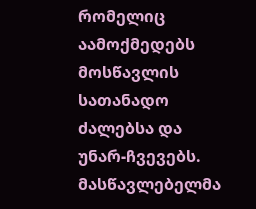რომელიც აამოქმედებს
მოსწავლის სათანადო ძალებსა და უნარ-ჩვევებს. მასწავლებელმა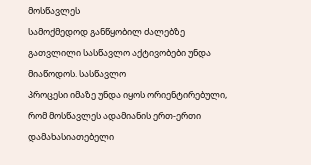მოსწავლეს
სამოქმედოდ განწყობილ ძალებზე გათვლილი სასწავლო აქტივობები უნდა მიაწოდოს. სასწავლო
პროცესი იმაზე უნდა იყოს ორიენტირებული, რომ მოსწავლეს ადამიანის ერთ-ერთი დამახასიათებელი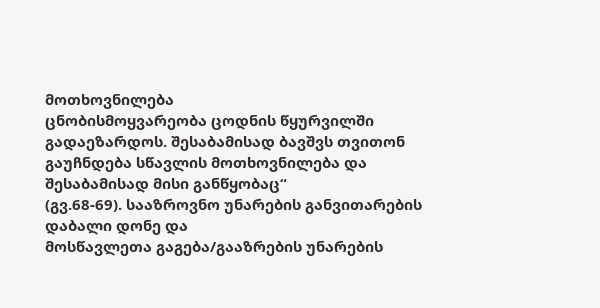მოთხოვნილება
ცნობისმოყვარეობა ცოდნის წყურვილში
გადაეზარდოს. შესაბამისად ბავშვს თვითონ გაუჩნდება სწავლის მოთხოვნილება და შესაბამისად მისი განწყობაც“
(გვ.68-69). სააზროვნო უნარების განვითარების დაბალი დონე და
მოსწავლეთა გაგება/გააზრების უნარების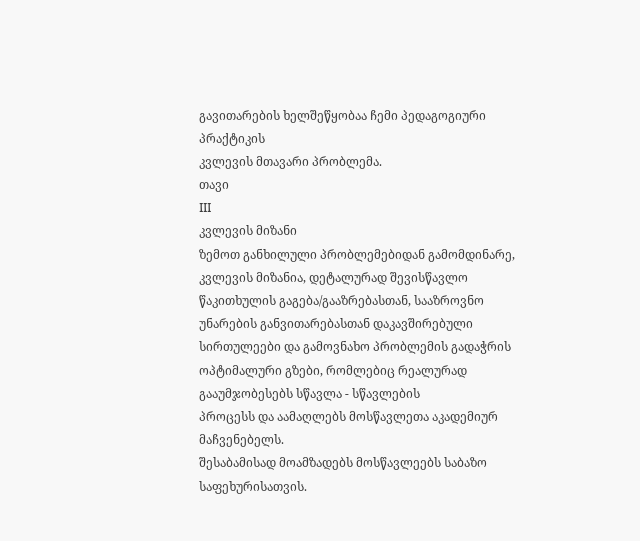გავითარების ხელშეწყობაა ჩემი პედაგოგიური პრაქტიკის
კვლევის მთავარი პრობლემა.
თავი
III
კვლევის მიზანი
ზემოთ განხილული პრობლემებიდან გამომდინარე, კვლევის მიზანია, დეტალურად შევისწავლო წაკითხულის გაგება/გააზრებასთან, სააზროვნო უნარების განვითარებასთან დაკავშირებული
სირთულეები და გამოვნახო პრობლემის გადაჭრის ოპტიმალური გზები, რომლებიც რეალურად გააუმჯობესებს სწავლა - სწავლების
პროცესს და აამაღლებს მოსწავლეთა აკადემიურ მაჩვენებელს.
შესაბამისად მოამზადებს მოსწავლეებს საბაზო საფეხურისათვის.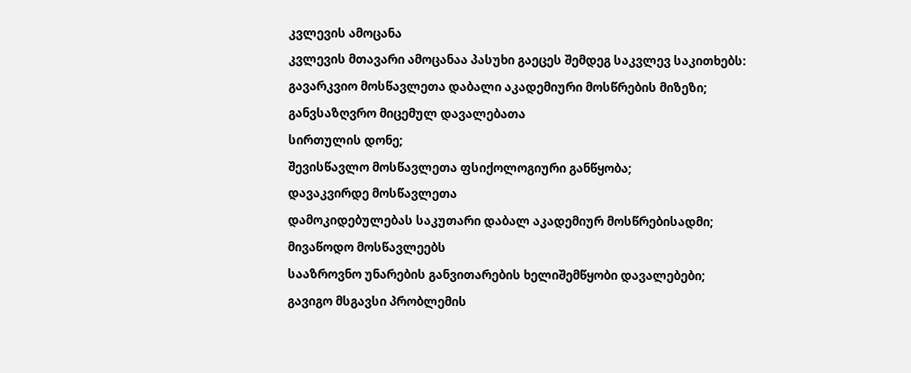კვლევის ამოცანა
კვლევის მთავარი ამოცანაა პასუხი გაეცეს შემდეგ საკვლევ საკითხებს:
გავარკვიო მოსწავლეთა დაბალი აკადემიური მოსწრების მიზეზი;
განვსაზღვრო მიცემულ დავალებათა
სირთულის დონე;
შევისწავლო მოსწავლეთა ფსიქოლოგიური განწყობა;
დავაკვირდე მოსწავლეთა
დამოკიდებულებას საკუთარი დაბალ აკადემიურ მოსწრებისადმი;
მივაწოდო მოსწავლეებს
სააზროვნო უნარების განვითარების ხელიშემწყობი დავალებები;
გავიგო მსგავსი პრობლემის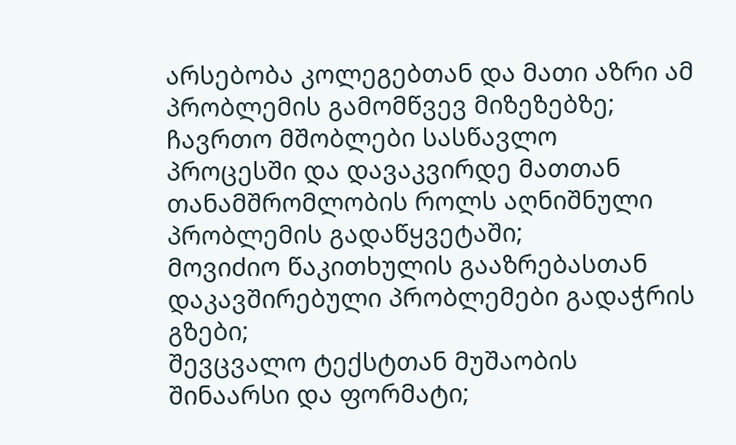არსებობა კოლეგებთან და მათი აზრი ამ პრობლემის გამომწვევ მიზეზებზე;
ჩავრთო მშობლები სასწავლო
პროცესში და დავაკვირდე მათთან თანამშრომლობის როლს აღნიშნული პრობლემის გადაწყვეტაში;
მოვიძიო წაკითხულის გააზრებასთან
დაკავშირებული პრობლემები გადაჭრის გზები;
შევცვალო ტექსტთან მუშაობის
შინაარსი და ფორმატი;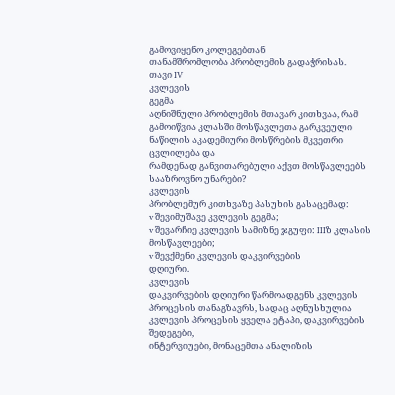გამოვიყენო კოლეგებთან
თანამშრომლობა პრობლემის გადაჭრისას.
თავი IV
კვლევის
გეგმა
აღნიშნული პრობლემის მთავარ კითხვაა, რამ
გამოიწვია კლასში მოსწავლეთა გარკვეული
ნაწილის აკადემიური მოსწრების მკვეთრი ცვლილება და
რამდენად განვითარებული აქვთ მოსწავლეებს სააზროვნო უნარები?
კვლევის
პრობლემურ კითხვაზე პასუხის გასაცემად:
v შევიმუშავე კვლევის გეგმა;
v შევარჩიე კვლევის სამიზნე ჯგუფი: IIIზ კლასის მოსწავლეები;
v შევქმენი კვლევის დაკვირვების
დღიური.
კვლევის
დაკვირვების დღიური წარმოადგენს კვლევის პროცესის თანაგზავრს, სადაც აღნუსხულია კვლევის პროცესის ყველა ეტაპი, დაკვირვების შედეგები,
ინტერვიუები, მონაცემთა ანალიზის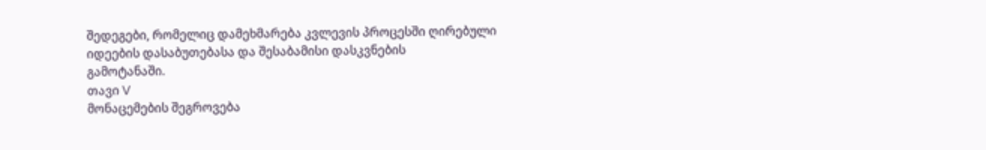შედეგები, რომელიც დამეხმარება კვლევის პროცესში ღირებული
იდეების დასაბუთებასა და შესაბამისი დასკვნების
გამოტანაში.
თავი V
მონაცემების შეგროვება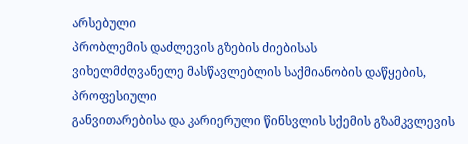არსებული
პრობლემის დაძლევის გზების ძიებისას
ვიხელმძღვანელე მასწავლებლის საქმიანობის დაწყების, პროფესიული
განვითარებისა და კარიერული წინსვლის სქემის გზამკვლევის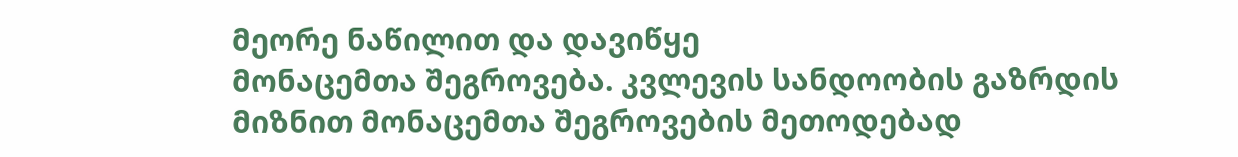მეორე ნაწილით და დავიწყე
მონაცემთა შეგროვება. კვლევის სანდოობის გაზრდის მიზნით მონაცემთა შეგროვების მეთოდებად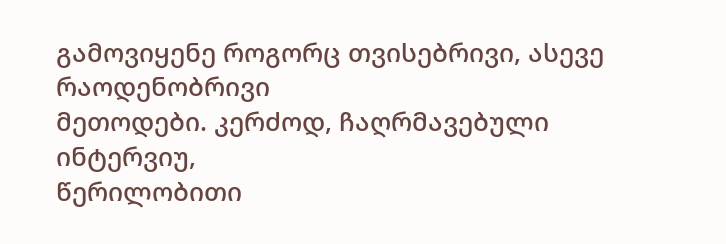გამოვიყენე როგორც თვისებრივი, ასევე რაოდენობრივი
მეთოდები. კერძოდ, ჩაღრმავებული ინტერვიუ,
წერილობითი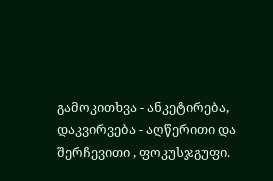გამოკითხვა - ანკეტირება, დაკვირვება - აღწერითი და შერჩევითი , ფოკუსჯგუფი.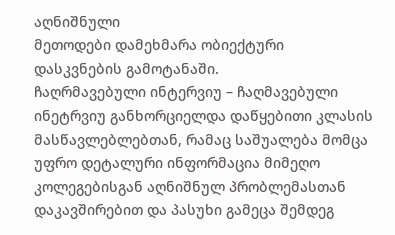აღნიშნული
მეთოდები დამეხმარა ობიექტური დასკვნების გამოტანაში.
ჩაღრმავებული ინტერვიუ – ჩაღმავებული ინეტრვიუ განხორციელდა დაწყებითი კლასის მასწავლებლებთან, რამაც საშუალება მომცა უფრო დეტალური ინფორმაცია მიმეღო კოლეგებისგან აღნიშნულ პრობლემასთან დაკავშირებით და პასუხი გამეცა შემდეგ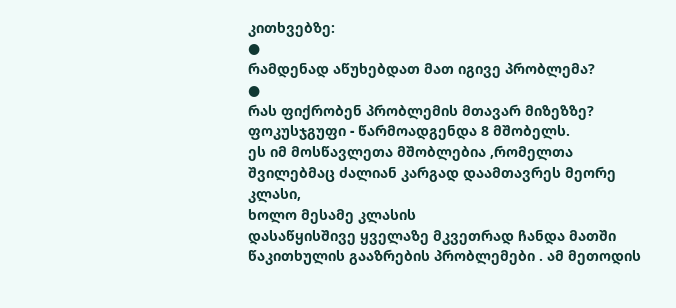კითხვებზე:
●
რამდენად აწუხებდათ მათ იგივე პრობლემა?
●
რას ფიქრობენ პრობლემის მთავარ მიზეზზე?
ფოკუსჯგუფი - წარმოადგენდა 8 მშობელს.
ეს იმ მოსწავლეთა მშობლებია ,რომელთა შვილებმაც ძალიან კარგად დაამთავრეს მეორე კლასი,
ხოლო მესამე კლასის
დასაწყისშივე ყველაზე მკვეთრად ჩანდა მათში
წაკითხულის გააზრების პრობლემები . ამ მეთოდის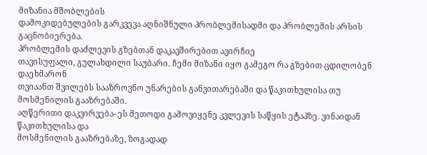მიზანია მშობლების
დამოკიდებულების გარკვევა აღნიშნული პრობლემისადმი და პრობლემის არსის გაცნობიერება.
პრობლემის დაძლევის გზებთან დაკავშირებით ავირჩიე
თავისუფალი, გულახდილი საუბარი. ჩემი მიზანი იყო გამეგო რა გზებით ცდილობენ დაეხმარონ
თვიაანთ შვილებს სააზროვნო უნარების განვითარებაში და წაკითხულისა თუ მოსმენილის გააზრებაში.
აღწერითი დაკვირვება- ეს მეთოდი გამოვიყენე კვლევის საწყის ეტაპზე. ვინაიდან წაკითხულისა და
მოსმენილის გააზრებაზე, ზოგადად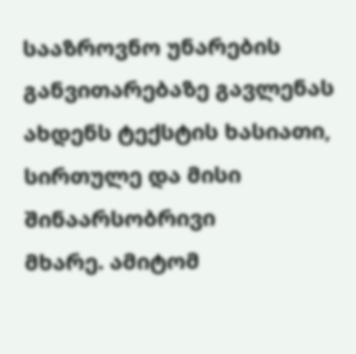სააზროვნო უნარების განვითარებაზე გავლენას ახდენს ტექსტის ხასიათი, სირთულე და მისი შინაარსობრივი
მხარე. ამიტომ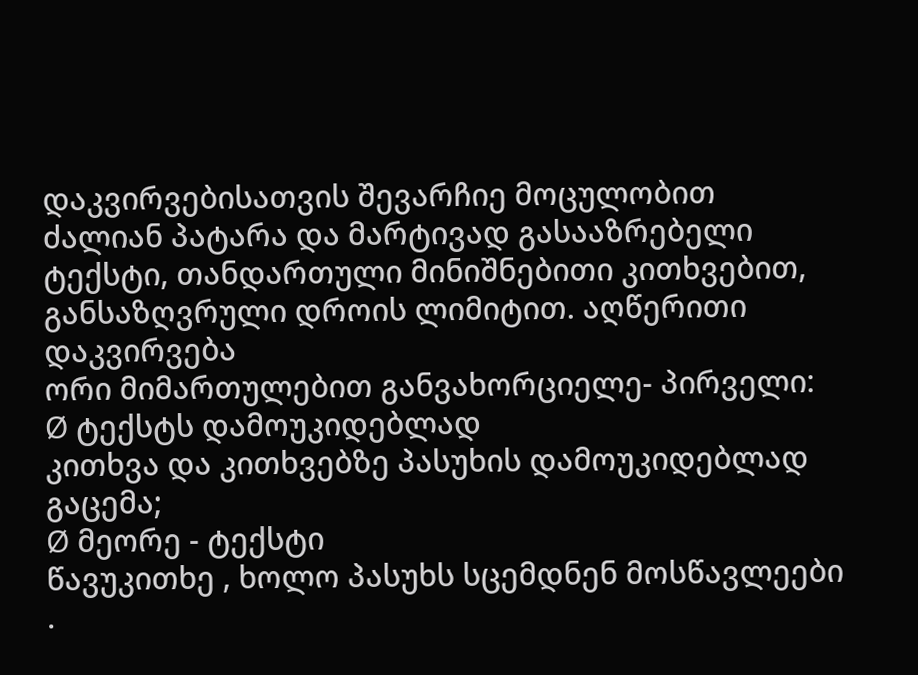დაკვირვებისათვის შევარჩიე მოცულობით
ძალიან პატარა და მარტივად გასააზრებელი ტექსტი, თანდართული მინიშნებითი კითხვებით, განსაზღვრული დროის ლიმიტით. აღწერითი დაკვირვება
ორი მიმართულებით განვახორციელე- პირველი:
Ø ტექსტს დამოუკიდებლად
კითხვა და კითხვებზე პასუხის დამოუკიდებლად გაცემა;
Ø მეორე - ტექსტი
წავუკითხე , ხოლო პასუხს სცემდნენ მოსწავლეები .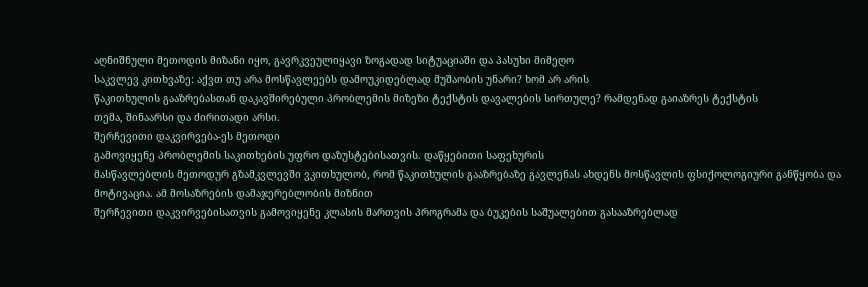აღნიშნული მეთოდის მიზანი იყო, გავრკვეულიყავი ზოგადად სიტუაციაში და პასუხი მიმეღო
საკვლევ კითხვაზე: აქვთ თუ არა მოსწავლეებს დამოუკიდებლად მუშაობის უნარი? ხომ არ არის
წაკითხულის გააზრებასთან დაკავშირებული პრობლემის მიზეზი ტექსტის დავალების სირთულე? რამდენად გაიაზრეს ტექსტის
თემა, შინაარსი და ძირითადი არსი.
შერჩევითი დაკვირვება-ეს მეთოდი
გამოვიყენე პრობლემის საკითხების უფრო დაზუსტებისათვის. დაწყებითი საფეხურის
მასწავლებლის მეთოდურ გზამკვლევში ვკითხულობ, რომ წაკითხულის გააზრებაზე გავლენას ახდენს მოსწავლის ფსიქოლოგიური განწყობა და მოტივაცია. ამ მოსაზრების დამაჯერებლობის მიზნით
შერჩევითი დაკვირვებისათვის გამოვიყენე კლასის მართვის პროგრამა და ბუკების საშუალებით გასააზრებლად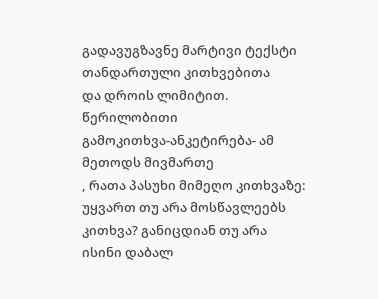გადავუგზავნე მარტივი ტექსტი თანდართული კითხვებითა
და დროის ლიმიტით.
წერილობითი
გამოკითხვა-ანკეტირება- ამ მეთოდს მივმართე
, რათა პასუხი მიმეღო კითხვაზე: უყვართ თუ არა მოსწავლეებს კითხვა? განიცდიან თუ არა
ისინი დაბალ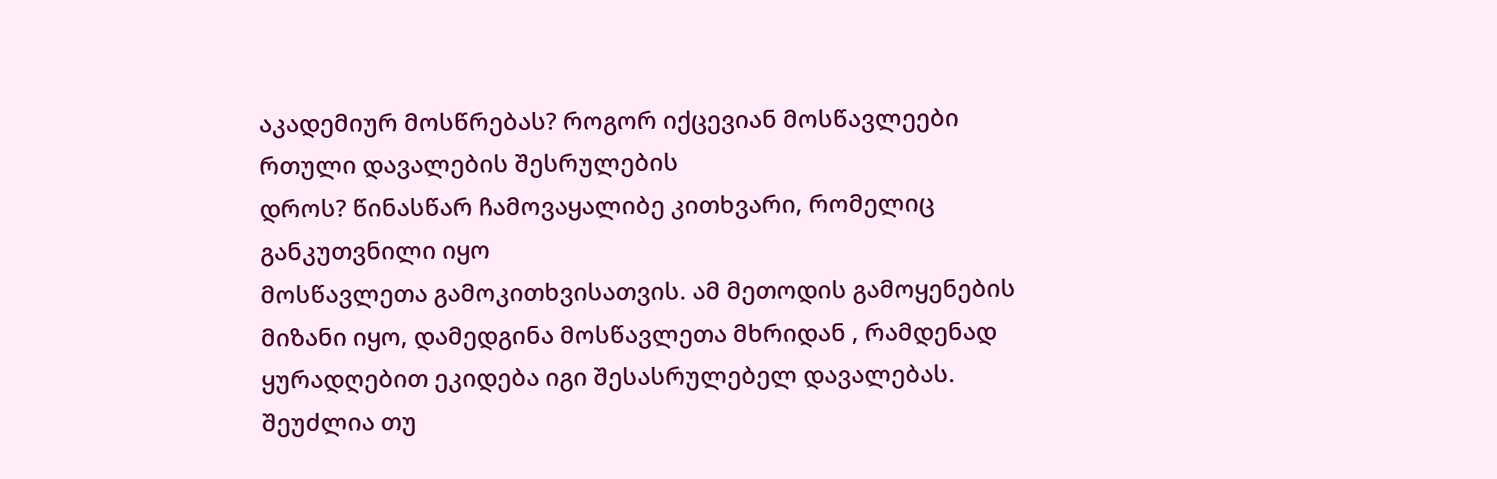აკადემიურ მოსწრებას? როგორ იქცევიან მოსწავლეები რთული დავალების შესრულების
დროს? წინასწარ ჩამოვაყალიბე კითხვარი, რომელიც განკუთვნილი იყო
მოსწავლეთა გამოკითხვისათვის. ამ მეთოდის გამოყენების მიზანი იყო, დამედგინა მოსწავლეთა მხრიდან , რამდენად ყურადღებით ეკიდება იგი შესასრულებელ დავალებას. შეუძლია თუ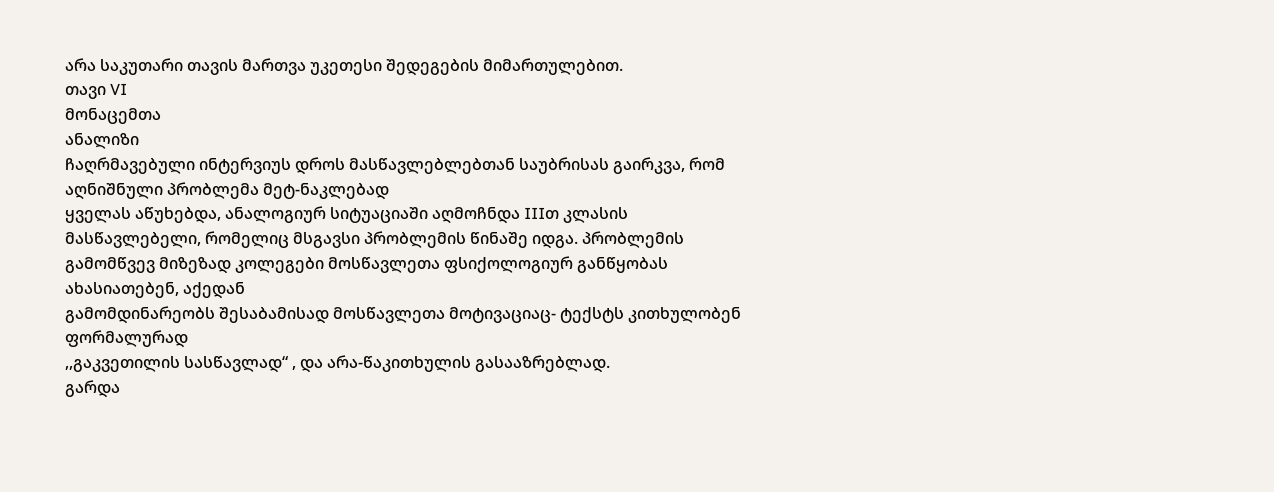არა საკუთარი თავის მართვა უკეთესი შედეგების მიმართულებით.
თავი VI
მონაცემთა
ანალიზი
ჩაღრმავებული ინტერვიუს დროს მასწავლებლებთან საუბრისას გაირკვა, რომ აღნიშნული პრობლემა მეტ-ნაკლებად
ყველას აწუხებდა, ანალოგიურ სიტუაციაში აღმოჩნდა IIIთ კლასის მასწავლებელი, რომელიც მსგავსი პრობლემის წინაშე იდგა. პრობლემის
გამომწვევ მიზეზად კოლეგები მოსწავლეთა ფსიქოლოგიურ განწყობას ახასიათებენ, აქედან
გამომდინარეობს შესაბამისად მოსწავლეთა მოტივაციაც- ტექსტს კითხულობენ ფორმალურად
,,გაკვეთილის სასწავლად“ , და არა-წაკითხულის გასააზრებლად.
გარდა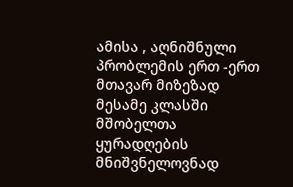ამისა , აღნიშნული პრობლემის ერთ -ერთ მთავარ მიზეზად მესამე კლასში
მშობელთა ყურადღების მნიშვნელოვნად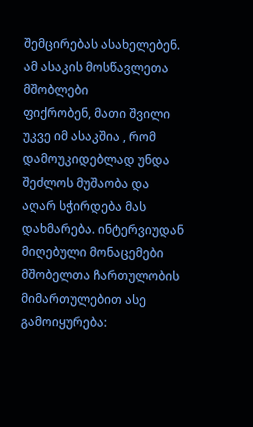შემცირებას ასახელებენ. ამ ასაკის მოსწავლეთა მშობლები
ფიქრობენ, მათი შვილი უკვე იმ ასაკშია , რომ დამოუკიდებლად უნდა შეძლოს მუშაობა და
აღარ სჭირდება მას დახმარება. ინტერვიუდან მიღებული მონაცემები
მშობელთა ჩართულობის მიმართულებით ასე გამოიყურება: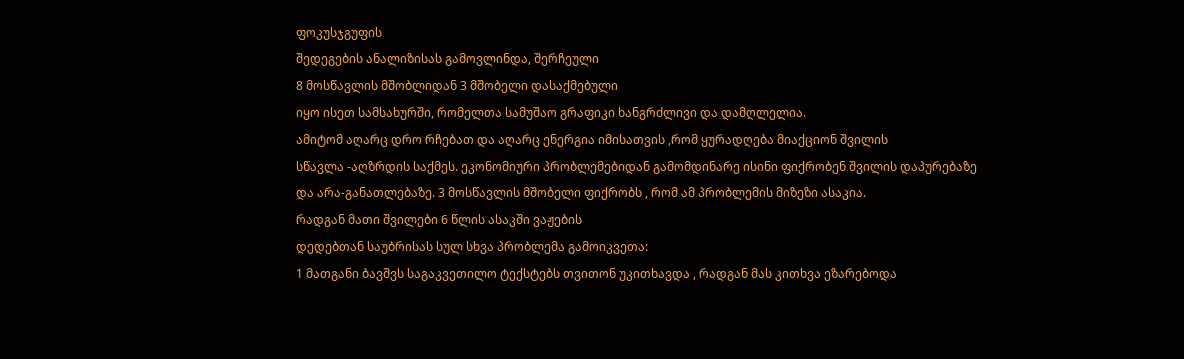ფოკუსჯგუფის
შედეგების ანალიზისას გამოვლინდა, შერჩეული
8 მოსწავლის მშობლიდან 3 მშობელი დასაქმებული
იყო ისეთ სამსახურში, რომელთა სამუშაო გრაფიკი ხანგრძლივი და დამღლელია.
ამიტომ აღარც დრო რჩებათ და აღარც ენერგია იმისათვის ,რომ ყურადღება მიაქციონ შვილის
სწავლა -აღზრდის საქმეს. ეკონომიური პრობლემებიდან გამომდინარე ისინი ფიქრობენ შვილის დაპურებაზე და არა-განათლებაზე. 3 მოსწავლის მშობელი ფიქრობს , რომ ამ პრობლემის მიზეზი ასაკია.
რადგან მათი შვილები 6 წლის ასაკში ვაჟების
დედებთან საუბრისას სულ სხვა პრობლემა გამოიკვეთა:
1 მათგანი ბავშვს საგაკვეთილო ტექსტებს თვითონ უკითხავდა , რადგან მას კითხვა ეზარებოდა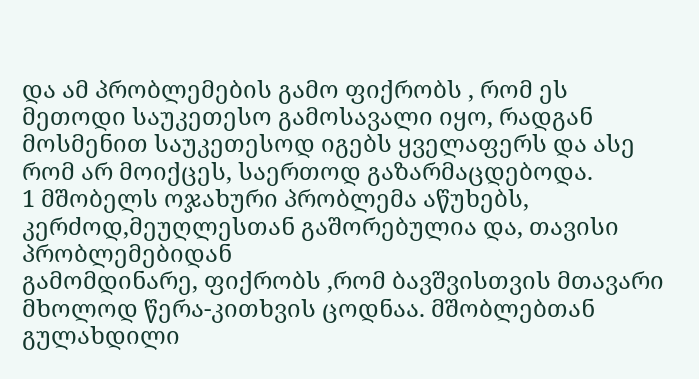და ამ პრობლემების გამო ფიქრობს , რომ ეს მეთოდი საუკეთესო გამოსავალი იყო, რადგან
მოსმენით საუკეთესოდ იგებს ყველაფერს და ასე რომ არ მოიქცეს, საერთოდ გაზარმაცდებოდა.
1 მშობელს ოჯახური პრობლემა აწუხებს, კერძოდ,მეუღლესთან გაშორებულია და, თავისი პრობლემებიდან
გამომდინარე, ფიქრობს ,რომ ბავშვისთვის მთავარი მხოლოდ წერა-კითხვის ცოდნაა. მშობლებთან გულახდილი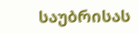საუბრისას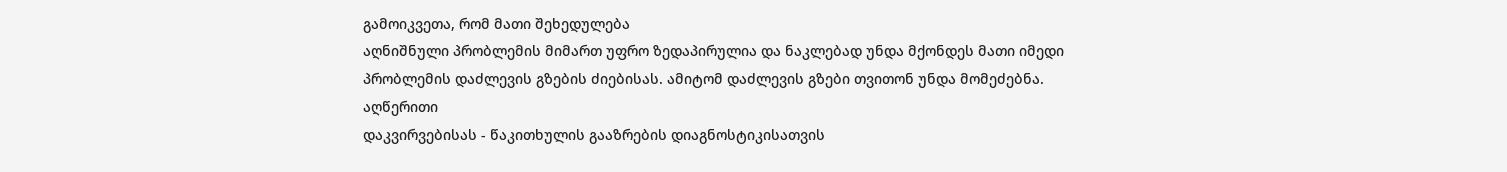გამოიკვეთა, რომ მათი შეხედულება
აღნიშნული პრობლემის მიმართ უფრო ზედაპირულია და ნაკლებად უნდა მქონდეს მათი იმედი
პრობლემის დაძლევის გზების ძიებისას. ამიტომ დაძლევის გზები თვითონ უნდა მომეძებნა.
აღწერითი
დაკვირვებისას - წაკითხულის გააზრების დიაგნოსტიკისათვის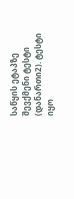საწყის ეტაპზე
შევქმენი ტესტი (დანართი2). ტესტი იყო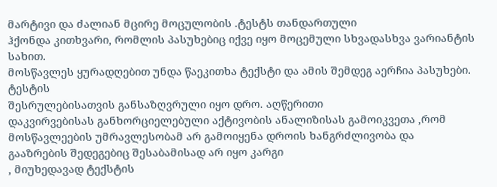მარტივი და ძალიან მცირე მოცულობის .ტესტს თანდართული
ჰქონდა კითხვარი, რომლის პასუხებიც იქვე იყო მოცემული სხვადასხვა ვარიანტის სახით.
მოსწავლეს ყურადღებით უნდა წაეკითხა ტექსტი და ამის შემდეგ აერჩია პასუხები. ტესტის
შესრულებისათვის განსაზღვრული იყო დრო. აღწერითი
დაკვირვებისას განხორციელებული აქტივობის ანალიზისას გამოიკვეთა ,რომ მოსწავლეების უმრავლესობამ არ გამოიყენა დროის ხანგრძლივობა და
გააზრების შედეგებიც შესაბამისად არ იყო კარგი
, მიუხედავად ტექსტის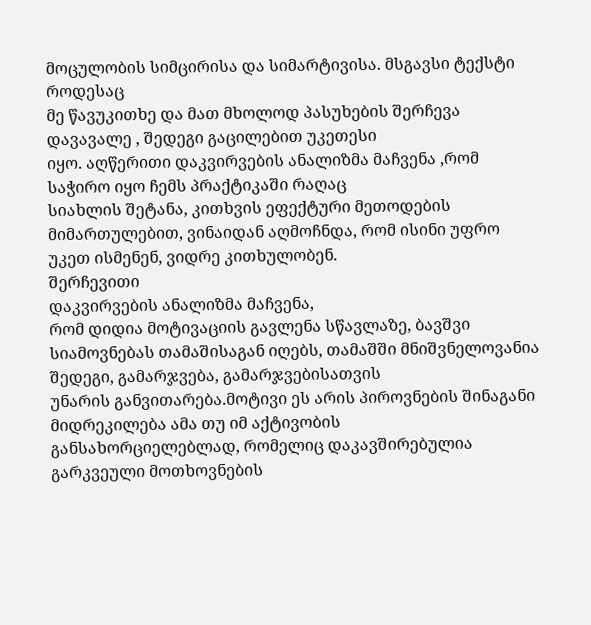მოცულობის სიმცირისა და სიმარტივისა. მსგავსი ტექსტი როდესაც
მე წავუკითხე და მათ მხოლოდ პასუხების შერჩევა დავავალე , შედეგი გაცილებით უკეთესი
იყო. აღწერითი დაკვირვების ანალიზმა მაჩვენა ,რომ საჭირო იყო ჩემს პრაქტიკაში რაღაც
სიახლის შეტანა, კითხვის ეფექტური მეთოდების
მიმართულებით, ვინაიდან აღმოჩნდა, რომ ისინი უფრო უკეთ ისმენენ, ვიდრე კითხულობენ.
შერჩევითი
დაკვირვების ანალიზმა მაჩვენა,
რომ დიდია მოტივაციის გავლენა სწავლაზე, ბავშვი
სიამოვნებას თამაშისაგან იღებს, თამაშში მნიშვნელოვანია შედეგი, გამარჯვება, გამარჯვებისათვის
უნარის განვითარება.მოტივი ეს არის პიროვნების შინაგანი მიდრეკილება ამა თუ იმ აქტივობის
განსახორციელებლად, რომელიც დაკავშირებულია გარკვეული მოთხოვნების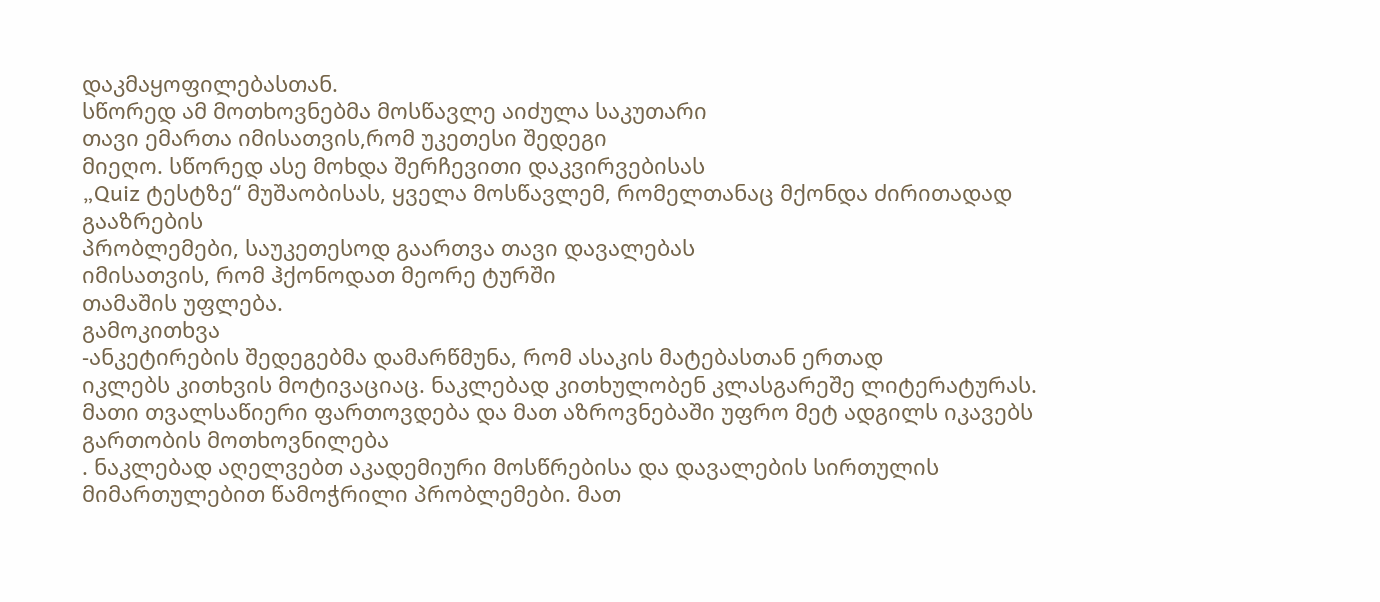დაკმაყოფილებასთან.
სწორედ ამ მოთხოვნებმა მოსწავლე აიძულა საკუთარი
თავი ემართა იმისათვის,რომ უკეთესი შედეგი
მიეღო. სწორედ ასე მოხდა შერჩევითი დაკვირვებისას
„Quiz ტესტზე“ მუშაობისას, ყველა მოსწავლემ, რომელთანაც მქონდა ძირითადად გააზრების
პრობლემები, საუკეთესოდ გაართვა თავი დავალებას
იმისათვის, რომ ჰქონოდათ მეორე ტურში
თამაშის უფლება.
გამოკითხვა
-ანკეტირების შედეგებმა დამარწმუნა, რომ ასაკის მატებასთან ერთად
იკლებს კითხვის მოტივაციაც. ნაკლებად კითხულობენ კლასგარეშე ლიტერატურას.
მათი თვალსაწიერი ფართოვდება და მათ აზროვნებაში უფრო მეტ ადგილს იკავებს გართობის მოთხოვნილება
. ნაკლებად აღელვებთ აკადემიური მოსწრებისა და დავალების სირთულის მიმართულებით წამოჭრილი პრობლემები. მათ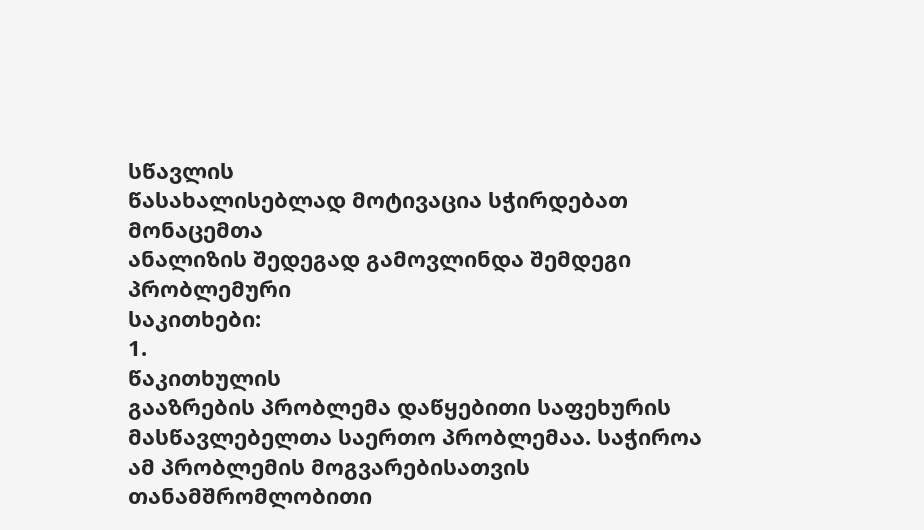სწავლის
წასახალისებლად მოტივაცია სჭირდებათ
მონაცემთა
ანალიზის შედეგად გამოვლინდა შემდეგი პრობლემური
საკითხები:
1.
წაკითხულის
გააზრების პრობლემა დაწყებითი საფეხურის მასწავლებელთა საერთო პრობლემაა. საჭიროა
ამ პრობლემის მოგვარებისათვის თანამშრომლობითი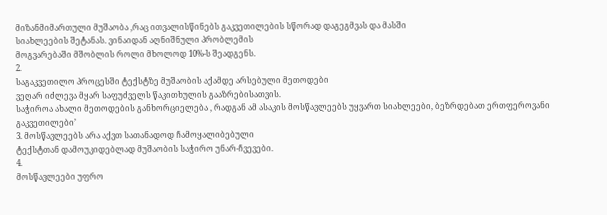მიზანმიმართული მუშაობა ,რაც ითვალისწინებს გაკვეთილების სწორად დაგეგმვას და მასში
სიახლეების შეტანას. ვინაიდან აღნიშნული პრობლემის
მოგვარებაში მშობლის როლი მხოლოდ 10%-ს შეადგენს.
2.
საგაკვეთილო პროცესში ტექსტზე მუშაობის აქამდე არსებული მეთოდები
ვეღარ იძლევა მყარ საფუძველს წაკითხულის გააზრებისათვის.
საჭიროა ახალი მეთოდების განხორციელება , რადგან ამ ასაკის მოსწავლეებს უყვართ სიახლეები, ბეზრდებათ ერთფეროვანი გაკვეთილები’
3. მოსწავლეებს არა აქვთ სათანადოდ ჩამოყალიბებული
ტექსტთან დამოუკიდებლად მუშაობის საჭირო უნარ-ჩვევები.
4.
მოსწავლეები უფრო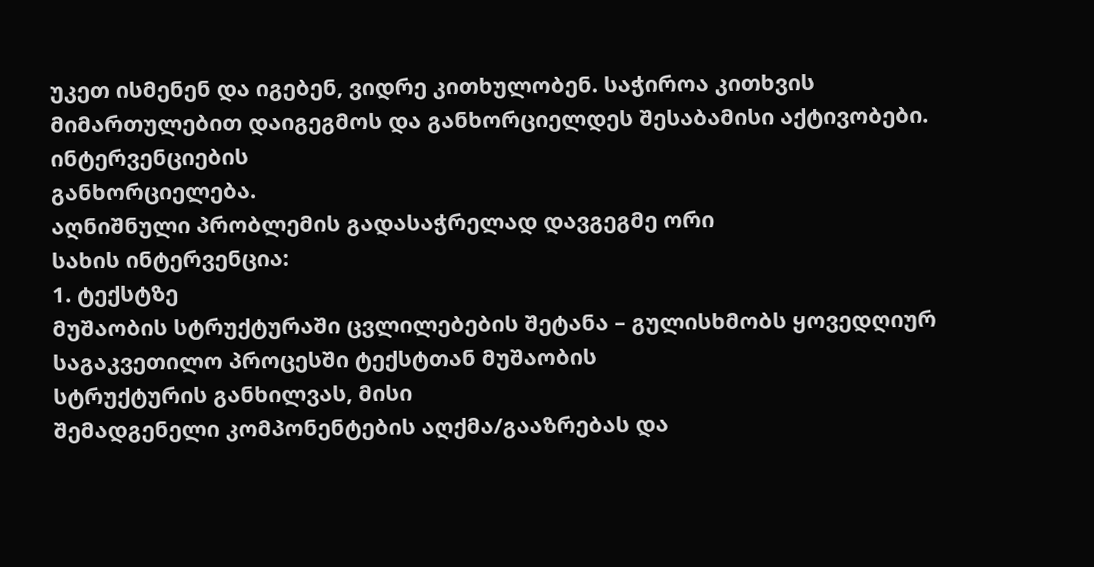უკეთ ისმენენ და იგებენ, ვიდრე კითხულობენ. საჭიროა კითხვის მიმართულებით დაიგეგმოს და განხორციელდეს შესაბამისი აქტივობები.
ინტერვენციების
განხორციელება.
აღნიშნული პრობლემის გადასაჭრელად დავგეგმე ორი
სახის ინტერვენცია:
1. ტექსტზე
მუშაობის სტრუქტურაში ცვლილებების შეტანა – გულისხმობს ყოვედღიურ საგაკვეთილო პროცესში ტექსტთან მუშაობის
სტრუქტურის განხილვას, მისი
შემადგენელი კომპონენტების აღქმა/გააზრებას და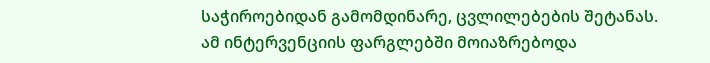საჭიროებიდან გამომდინარე, ცვლილებების შეტანას.
ამ ინტერვენციის ფარგლებში მოიაზრებოდა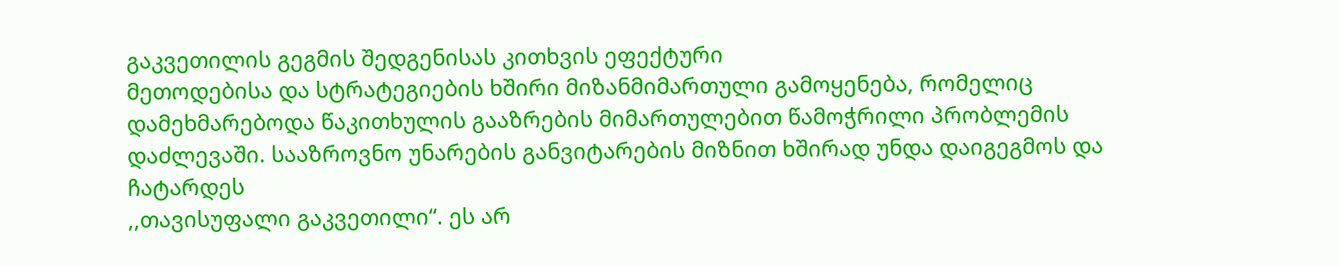გაკვეთილის გეგმის შედგენისას კითხვის ეფექტური
მეთოდებისა და სტრატეგიების ხშირი მიზანმიმართული გამოყენება, რომელიც დამეხმარებოდა წაკითხულის გააზრების მიმართულებით წამოჭრილი პრობლემის
დაძლევაში. სააზროვნო უნარების განვიტარების მიზნით ხშირად უნდა დაიგეგმოს და ჩატარდეს
,,თავისუფალი გაკვეთილი“. ეს არ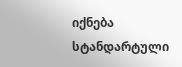იქნება სტანდარტული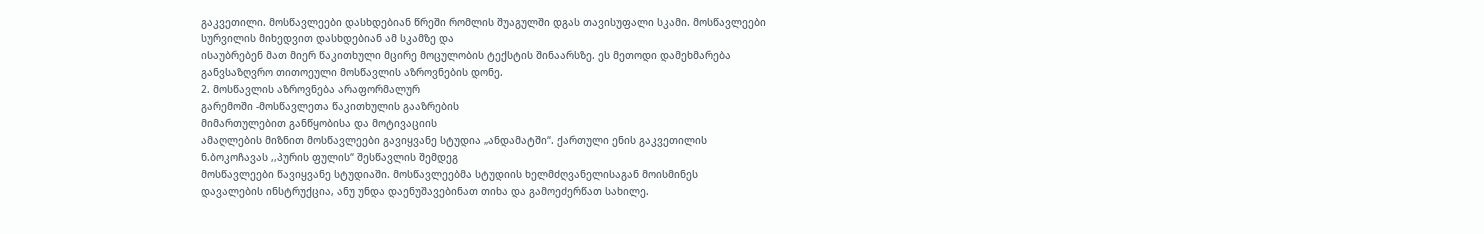გაკვეთილი. მოსწავლეები დასხდებიან წრეში რომლის შუაგულში დგას თავისუფალი სკამი. მოსწავლეები
სურვილის მიხედვით დასხდებიან ამ სკამზე და
ისაუბრებენ მათ მიერ წაკითხული მცირე მოცულობის ტექსტის შინაარსზე. ეს მეთოდი დამეხმარება
განვსაზღვრო თითოეული მოსწავლის აზროვნების დონე.
2. მოსწავლის აზროვნება არაფორმალურ
გარემოში -მოსწავლეთა წაკითხულის გააზრების
მიმართულებით განწყობისა და მოტივაციის
ამაღლების მიზნით მოსწავლეები გავიყვანე სტუდია „ანდამატში“. ქართული ენის გაკვეთილის
ნ.ბოკოჩავას ,,პურის ფულის“ შესწავლის შემდეგ
მოსწავლეები წავიყვანე სტუდიაში. მოსწავლეებმა სტუდიის ხელმძღვანელისაგან მოისმინეს
დავალების ინსტრუქცია, ანუ უნდა დაენუშავებინათ თიხა და გამოეძერწათ სახილე.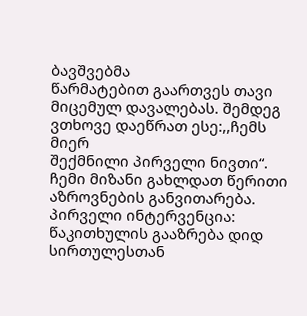ბავშვებმა
წარმატებით გაართვეს თავი მიცემულ დავალებას. შემდეგ ვთხოვე დაეწრათ ესე:,,ჩემს მიერ
შექმნილი პირველი ნივთი“. ჩემი მიზანი გახლდათ წერითი აზროვნების განვითარება.
პირველი ინტერვენცია:
წაკითხულის გააზრება დიდ სირთულესთან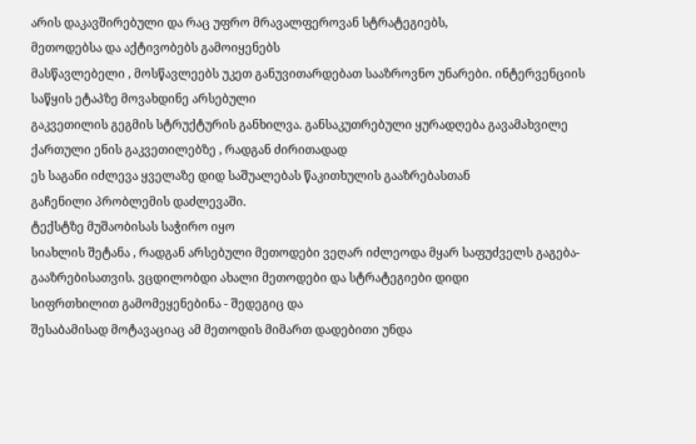არის დაკავშირებული და რაც უფრო მრავალფეროვან სტრატეგიებს,
მეთოდებსა და აქტივობებს გამოიყენებს
მასწავლებელი , მოსწავლეებს უკეთ განუვითარდებათ სააზროვნო უნარები. ინტერვენციის საწყის ეტაპზე მოვახდინე არსებული
გაკვეთილის გეგმის სტრუქტურის განხილვა. განსაკუთრებული ყურადღება გავამახვილე
ქართული ენის გაკვეთილებზე , რადგან ძირითადად
ეს საგანი იძლევა ყველაზე დიდ საშუალებას წაკითხულის გააზრებასთან
გაჩენილი პრობლემის დაძლევაში.
ტექსტზე მუშაობისას საჭირო იყო
სიახლის შეტანა , რადგან არსებული მეთოდები ვეღარ იძლეოდა მყარ საფუძველს გაგება- გააზრებისათვის. ვცდილობდი ახალი მეთოდები და სტრატეგიები დიდი
სიფრთხილით გამომეყენებინა - შედეგიც და
შესაბამისად მოტავაციაც ამ მეთოდის მიმართ დადებითი უნდა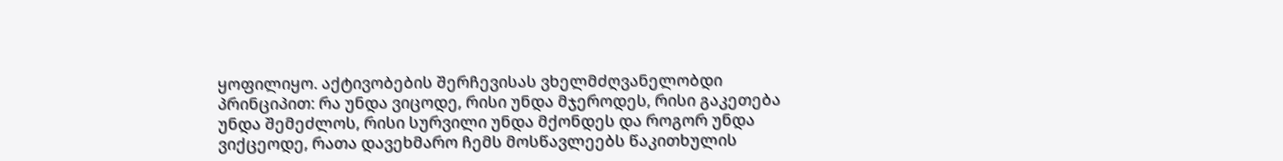ყოფილიყო. აქტივობების შერჩევისას ვხელმძღვანელობდი პრინციპით: რა უნდა ვიცოდე, რისი უნდა მჯეროდეს, რისი გაკეთება უნდა შემეძლოს, რისი სურვილი უნდა მქონდეს და როგორ უნდა ვიქცეოდე, რათა დავეხმარო ჩემს მოსწავლეებს წაკითხულის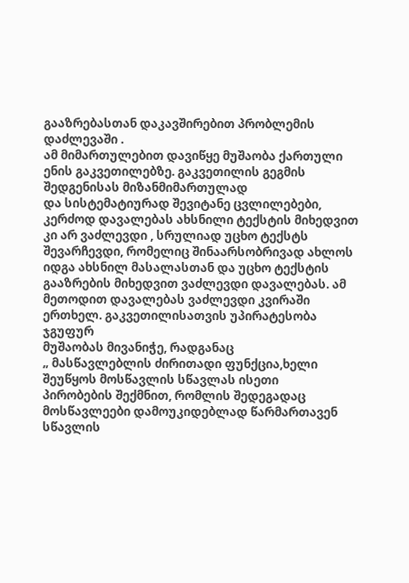გააზრებასთან დაკავშირებით პრობლემის
დაძლევაში .
ამ მიმართულებით დავიწყე მუშაობა ქართული ენის გაკვეთილებზე. გაკვეთილის გეგმის შედგენისას მიზანმიმართულად
და სისტემატიურად შევიტანე ცვლილებები,
კერძოდ დავალებას ახსნილი ტექსტის მიხედვით კი არ ვაძლევდი , სრულიად უცხო ტექსტს
შევარჩევდი, რომელიც შინაარსობრივად ახლოს იდგა ახსნილ მასალასთან და უცხო ტექსტის
გააზრების მიხედვით ვაძლევდი დავალებას. ამ მეთოდით დავალებას ვაძლევდი კვირაში
ერთხელ. გაკვეთილისათვის უპირატესობა ჯგუფურ
მუშაობას მივანიჭე, რადგანაც
„ მასწავლებლის ძირითადი ფუნქცია,ხელი შეუწყოს მოსწავლის სწავლას ისეთი
პირობების შექმნით, რომლის შედეგადაც მოსწავლეები დამოუკიდებლად წარმართავენ
სწავლის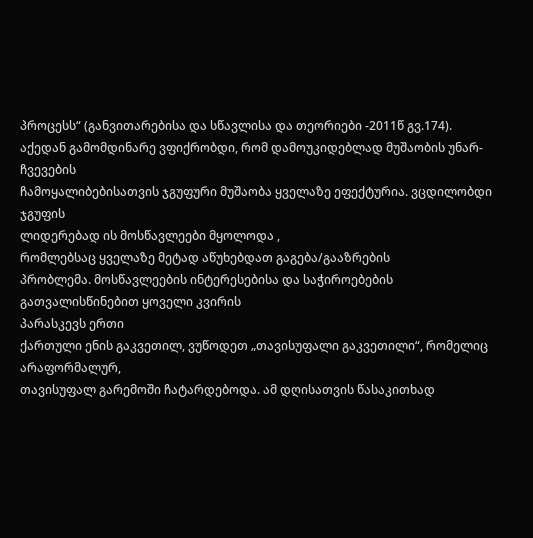პროცესს“ (განვითარებისა და სწავლისა და თეორიები -2011წ გვ.174).
აქედან გამომდინარე ვფიქრობდი, რომ დამოუკიდებლად მუშაობის უნარ-ჩვევების
ჩამოყალიბებისათვის ჯგუფური მუშაობა ყველაზე ეფექტურია. ვცდილობდი ჯგუფის
ლიდერებად ის მოსწავლეები მყოლოდა ,
რომლებსაც ყველაზე მეტად აწუხებდათ გაგება/გააზრების
პრობლემა. მოსწავლეების ინტერესებისა და საჭიროებების
გათვალისწინებით ყოველი კვირის
პარასკევს ერთი
ქართული ენის გაკვეთილ, ვუწოდეთ „თავისუფალი გაკვეთილი“, რომელიც არაფორმალურ,
თავისუფალ გარემოში ჩატარდებოდა. ამ დღისათვის წასაკითხად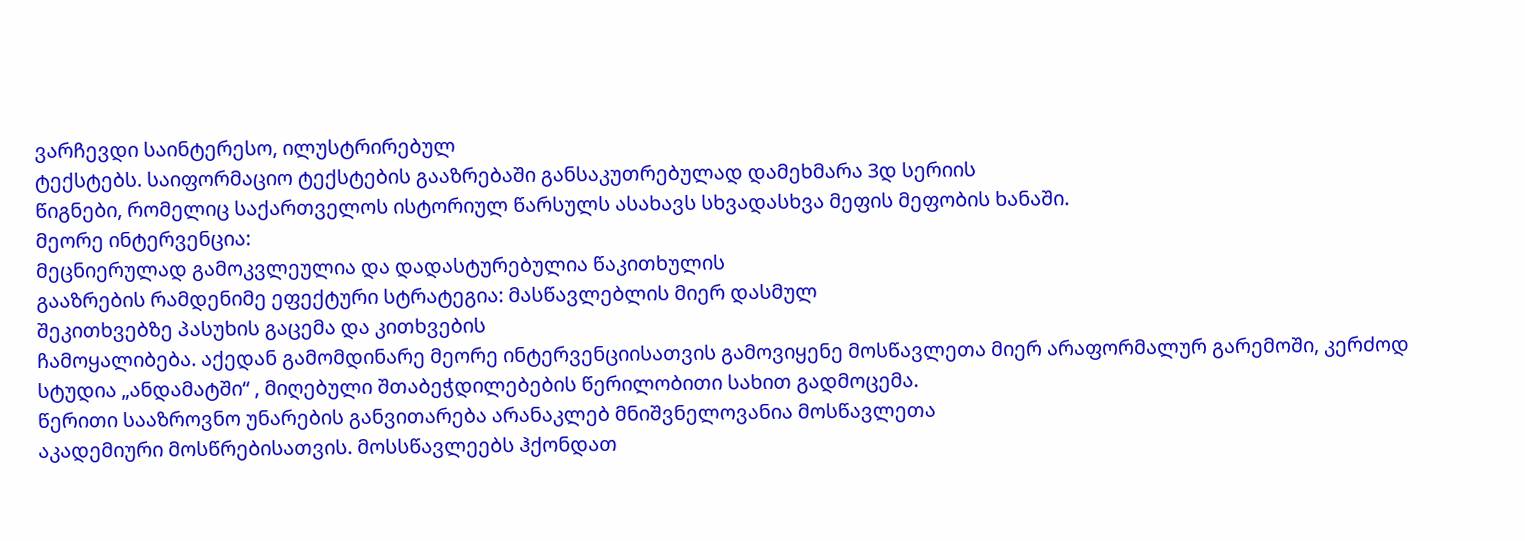ვარჩევდი საინტერესო, ილუსტრირებულ
ტექსტებს. საიფორმაციო ტექსტების გააზრებაში განსაკუთრებულად დამეხმარა 3დ სერიის
წიგნები, რომელიც საქართველოს ისტორიულ წარსულს ასახავს სხვადასხვა მეფის მეფობის ხანაში.
მეორე ინტერვენცია:
მეცნიერულად გამოკვლეულია და დადასტურებულია წაკითხულის
გააზრების რამდენიმე ეფექტური სტრატეგია: მასწავლებლის მიერ დასმულ
შეკითხვებზე პასუხის გაცემა და კითხვების
ჩამოყალიბება. აქედან გამომდინარე მეორე ინტერვენციისათვის გამოვიყენე მოსწავლეთა მიერ არაფორმალურ გარემოში, კერძოდ
სტუდია „ანდამატში“ , მიღებული შთაბეჭდილებების წერილობითი სახით გადმოცემა.
წერითი სააზროვნო უნარების განვითარება არანაკლებ მნიშვნელოვანია მოსწავლეთა
აკადემიური მოსწრებისათვის. მოსსწავლეებს ჰქონდათ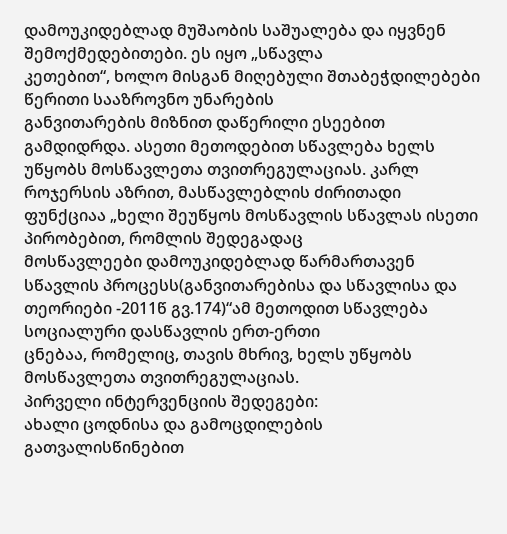დამოუკიდებლად მუშაობის საშუალება და იყვნენ შემოქმედებითები. ეს იყო „სწავლა
კეთებით“, ხოლო მისგან მიღებული შთაბეჭდილებები წერითი სააზროვნო უნარების
განვითარების მიზნით დაწერილი ესეებით გამდიდრდა. ასეთი მეთოდებით სწავლება ხელს
უწყობს მოსწავლეთა თვითრეგულაციას. კარლ როჯერსის აზრით, მასწავლებლის ძირითადი
ფუნქციაა „ხელი შეუწყოს მოსწავლის სწავლას ისეთი პირობებით, რომლის შედეგადაც
მოსწავლეები დამოუკიდებლად წარმართავენ სწავლის პროცესს(განვითარებისა და სწავლისა და
თეორიები -2011წ გვ.174)“ამ მეთოდით სწავლება სოციალური დასწავლის ერთ-ერთი
ცნებაა, რომელიც, თავის მხრივ, ხელს უწყობს მოსწავლეთა თვითრეგულაციას.
პირველი ინტერვენციის შედეგები:
ახალი ცოდნისა და გამოცდილების გათვალისწინებით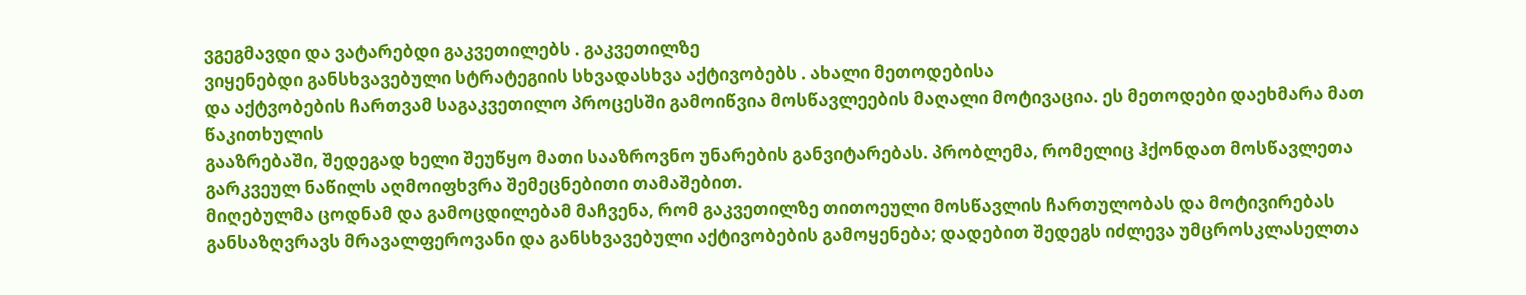ვგეგმავდი და ვატარებდი გაკვეთილებს . გაკვეთილზე
ვიყენებდი განსხვავებული სტრატეგიის სხვადასხვა აქტივობებს . ახალი მეთოდებისა
და აქტვობების ჩართვამ საგაკვეთილო პროცესში გამოიწვია მოსწავლეების მაღალი მოტივაცია. ეს მეთოდები დაეხმარა მათ წაკითხულის
გააზრებაში, შედეგად ხელი შეუწყო მათი სააზროვნო უნარების განვიტარებას. პრობლემა, რომელიც ჰქონდათ მოსწავლეთა
გარკვეულ ნაწილს აღმოიფხვრა შემეცნებითი თამაშებით.
მიღებულმა ცოდნამ და გამოცდილებამ მაჩვენა, რომ გაკვეთილზე თითოეული მოსწავლის ჩართულობას და მოტივირებას განსაზღვრავს მრავალფეროვანი და განსხვავებული აქტივობების გამოყენება; დადებით შედეგს იძლევა უმცროსკლასელთა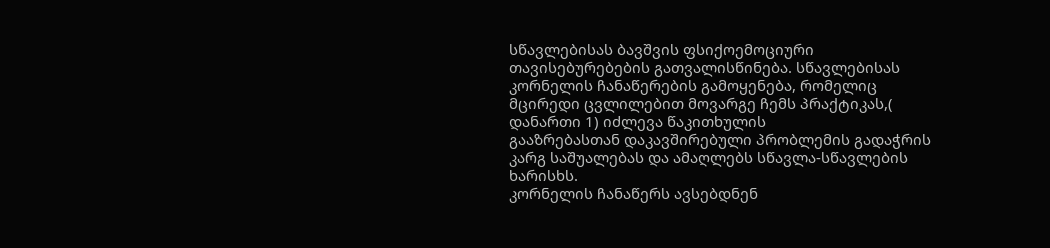სწავლებისას ბავშვის ფსიქოემოციური თავისებურებების გათვალისწინება. სწავლებისას
კორნელის ჩანაწერების გამოყენება, რომელიც მცირედი ცვლილებით მოვარგე ჩემს პრაქტიკას,(
დანართი 1) იძლევა წაკითხულის
გააზრებასთან დაკავშირებული პრობლემის გადაჭრის
კარგ საშუალებას და ამაღლებს სწავლა-სწავლების ხარისხს.
კორნელის ჩანაწერს ავსებდნენ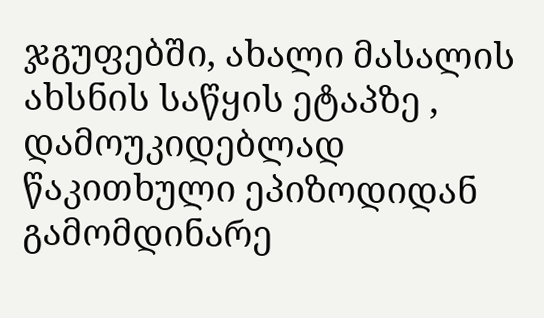ჯგუფებში, ახალი მასალის ახსნის საწყის ეტაპზე ,
დამოუკიდებლად წაკითხული ეპიზოდიდან გამომდინარე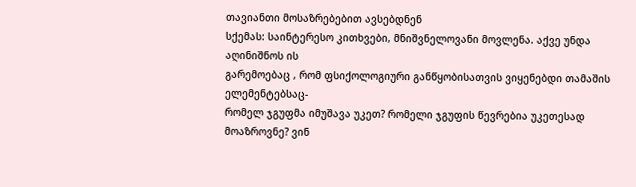თავიანთი მოსაზრებებით ავსებდნენ
სქემას: საინტერესო კითხვები, მნიშვნელოვანი მოვლენა. აქვე უნდა აღინიშნოს ის
გარემოებაც , რომ ფსიქოლოგიური განწყობისათვის ვიყენებდი თამაშის ელემენტებსაც-
რომელ ჯგუფმა იმუშავა უკეთ? რომელი ჯგუფის წევრებია უკეთესად მოაზროვნე? ვინ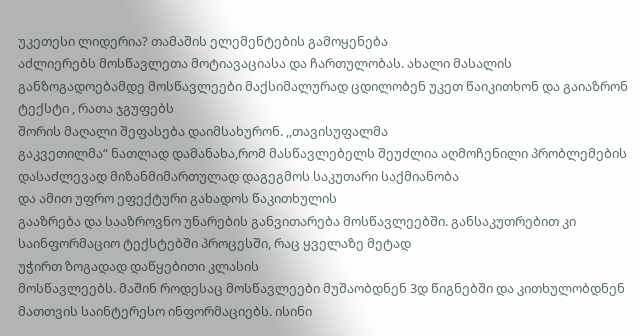უკეთესი ლიდერია? თამაშის ელემენტების გამოყენება
აძლიერებს მოსწავლეთა მოტიავაციასა და ჩართულობას. ახალი მასალის
განზოგადოებამდე მოსწავლეები მაქსიმალურად ცდილობენ უკეთ წაიკითხონ და გაიაზრონ ტექსტი , რათა ჯგუფებს
შორის მაღალი შეფასება დაიმსახურონ. ,,თავისუფალმა
გაკვეთილმა“ ნათლად დამანახა,რომ მასწავლებელს შეუძლია აღმოჩენილი პრობლემების დასაძლევად მიზანმიმართულად დაგეგმოს საკუთარი საქმიანობა
და ამით უფრო ეფექტური გახადოს წაკითხულის
გააზრება და სააზროვნო უნარების განვითარება მოსწავლეებში. განსაკუთრებით კი საინფორმაციო ტექსტებში პროცესში, რაც ყველაზე მეტად
უჭირთ ზოგადად დაწყებითი კლასის
მოსწავლეებს. მაშინ როდესაც მოსწავლეები მუშაობდნენ 3დ წიგნებში და კითხულობდნენ
მათთვის საინტერესო ინფორმაციებს. ისინი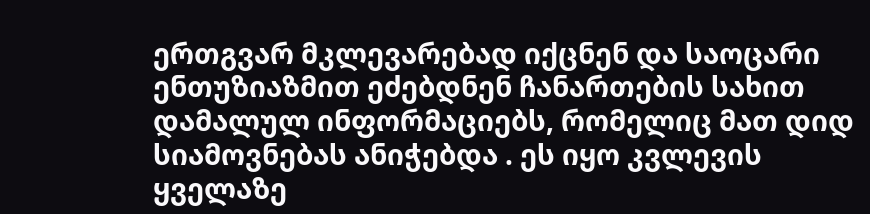ერთგვარ მკლევარებად იქცნენ და საოცარი ენთუზიაზმით ეძებდნენ ჩანართების სახით
დამალულ ინფორმაციებს, რომელიც მათ დიდ სიამოვნებას ანიჭებდა . ეს იყო კვლევის
ყველაზე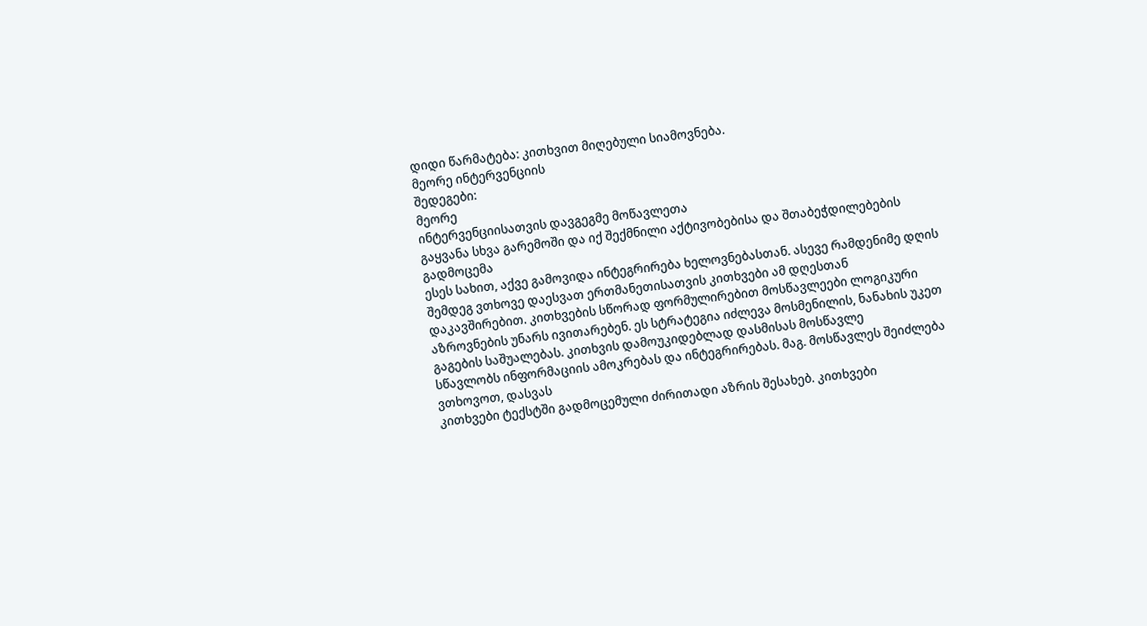დიდი წარმატება: კითხვით მიღებული სიამოვნება.
მეორე ინტერვენციის
შედეგები:
მეორე
ინტერვენციისათვის დავგეგმე მოწავლეთა
გაყვანა სხვა გარემოში და იქ შექმნილი აქტივობებისა და შთაბეჭდილებების გადმოცემა
ესეს სახით, აქვე გამოვიდა ინტეგრირება ხელოვნებასთან. ასევე რამდენიმე დღის შემდეგ ვთხოვე დაესვათ ერთმანეთისათვის კითხვები ამ დღესთან
დაკავშირებით. კითხვების სწორად ფორმულირებით მოსწავლეები ლოგიკური აზროვნების უნარს ივითარებენ. ეს სტრატეგია იძლევა მოსმენილის, ნანახის უკეთ
გაგების საშუალებას. კითხვის დამოუკიდებლად დასმისას მოსწავლე
სწავლობს ინფორმაციის ამოკრებას და ინტეგრირებას. მაგ. მოსწავლეს შეიძლება ვთხოვოთ, დასვას
კითხვები ტექსტში გადმოცემული ძირითადი აზრის შესახებ. კითხვები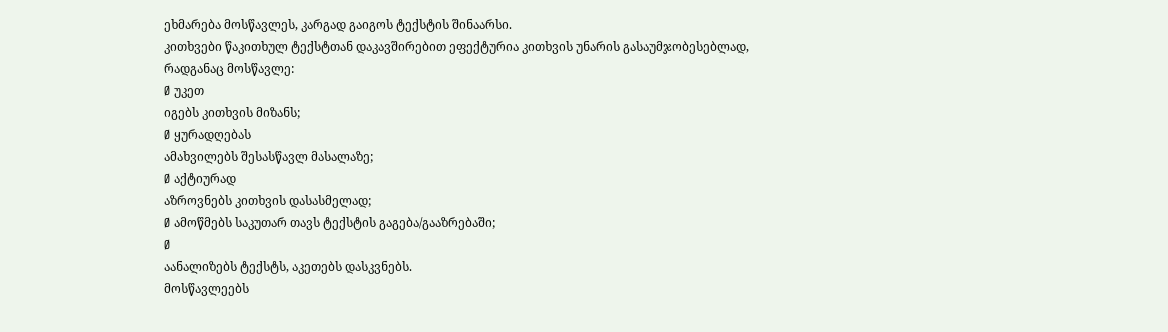ეხმარება მოსწავლეს, კარგად გაიგოს ტექსტის შინაარსი.
კითხვები წაკითხულ ტექსტთან დაკავშირებით ეფექტურია კითხვის უნარის გასაუმჯობესებლად,
რადგანაც მოსწავლე:
Ø უკეთ
იგებს კითხვის მიზანს;
Ø ყურადღებას
ამახვილებს შესასწავლ მასალაზე;
Ø აქტიურად
აზროვნებს კითხვის დასასმელად;
Ø ამოწმებს საკუთარ თავს ტექსტის გაგება/გააზრებაში;
Ø
აანალიზებს ტექსტს, აკეთებს დასკვნებს.
მოსწავლეებს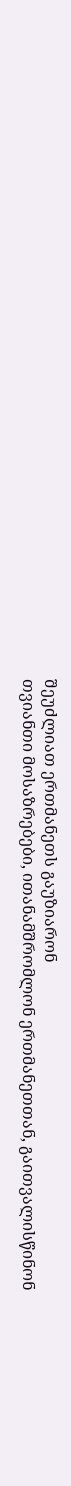შეუძლიათ ერთმანეთს გაუზიარონ
თვიანთი მოსაზრებები, ითანამშრომლონ ერთმანეთთან, გაითვალისწინონ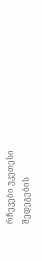რჩევები უკეთესი შედეგების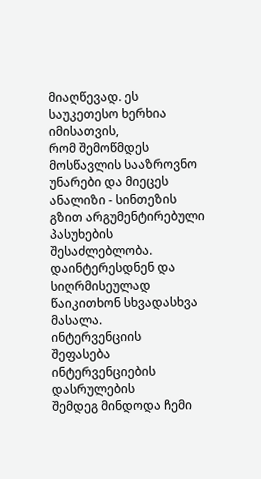მიაღწევად. ეს საუკეთესო ხერხია იმისათვის,
რომ შემოწმდეს მოსწავლის სააზროვნო უნარები და მიეცეს ანალიზი - სინთეზის გზით არგუმენტირებული
პასუხების შესაძლებლობა. დაინტერესდნენ და სიღრმისეულად
წაიკითხონ სხვადასხვა მასალა.
ინტერვენციის
შეფასება
ინტერვენციების დასრულების
შემდეგ მინდოდა ჩემი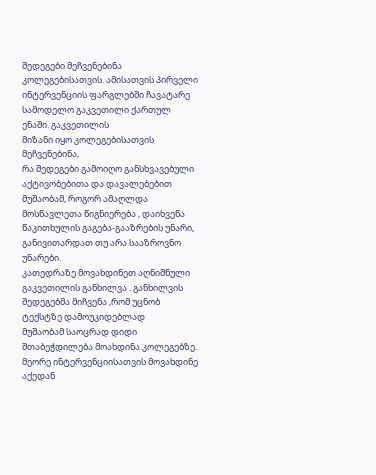შედეგები მეჩვენებინა
კოლეგებისათვის. ამისათვის პირველი
ინტერვენციის ფარგლებში ჩავატარე სამოდელო გაკვეთილი ქართულ ენაში. გაკვეთილის
მიზანი იყო კოლეგებისათვის მეჩვენებინა,
რა შედეგები გამოიღო განსხვავებული
აქტივობებითა და დავალებებით მუშაობამ, როგორ ამაღლდა მოსწავლეთა წიგნიერება , დაიხვეწა
წაკითხულის გაგება-გააზრების უნარი, განივითარდათ თუ არა სააზროვნო უნარები.
კათედრაზე მოვახდინეთ აღნიშნული გაკვეთილის განხილვა . განხილვის შედეგებმა მიჩვენა ,რომ უცნობ ტექსტზე დამოუკიდებლად
მუშაობამ საოცრად დიდი შთაბეჭდილება მოახდინა კოლეგებზე.
მეორე ინტერვენციისათვის მოვახდინე
აქედან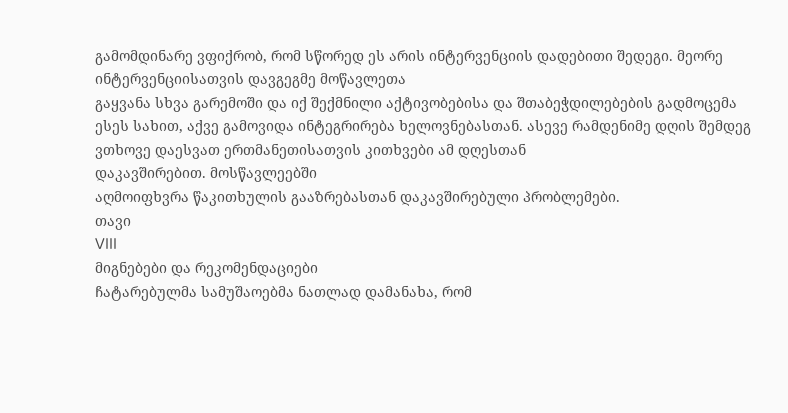გამომდინარე ვფიქრობ, რომ სწორედ ეს არის ინტერვენციის დადებითი შედეგი. მეორე
ინტერვენციისათვის დავგეგმე მოწავლეთა
გაყვანა სხვა გარემოში და იქ შექმნილი აქტივობებისა და შთაბეჭდილებების გადმოცემა
ესეს სახით, აქვე გამოვიდა ინტეგრირება ხელოვნებასთან. ასევე რამდენიმე დღის შემდეგ ვთხოვე დაესვათ ერთმანეთისათვის კითხვები ამ დღესთან
დაკავშირებით. მოსწავლეებში
აღმოიფხვრა წაკითხულის გააზრებასთან დაკავშირებული პრობლემები.
თავი
VIII
მიგნებები და რეკომენდაციები
ჩატარებულმა სამუშაოებმა ნათლად დამანახა, რომ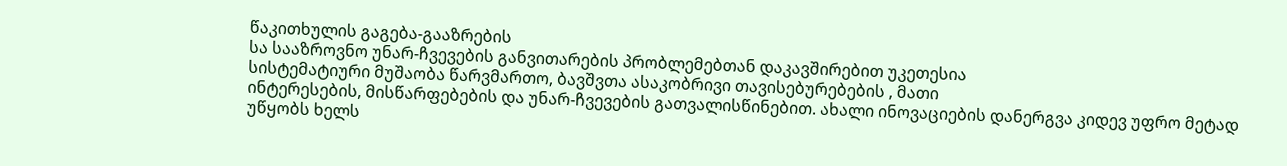წაკითხულის გაგება-გააზრების
სა სააზროვნო უნარ-ჩვევების განვითარების პრობლემებთან დაკავშირებით უკეთესია
სისტემატიური მუშაობა წარვმართო, ბავშვთა ასაკობრივი თავისებურებების , მათი
ინტერესების, მისწარფებების და უნარ-ჩვევების გათვალისწინებით. ახალი ინოვაციების დანერგვა კიდევ უფრო მეტად
უწყობს ხელს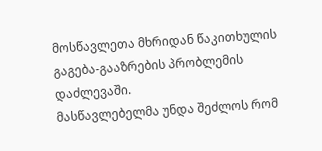მოსწავლეთა მხრიდან წაკითხულის გაგება-გააზრების პრობლემის დაძლევაში.
მასწავლებელმა უნდა შეძლოს რომ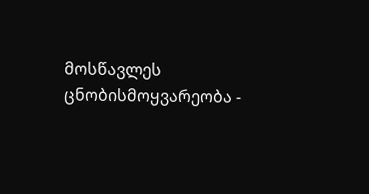მოსწავლეს
ცნობისმოყვარეობა -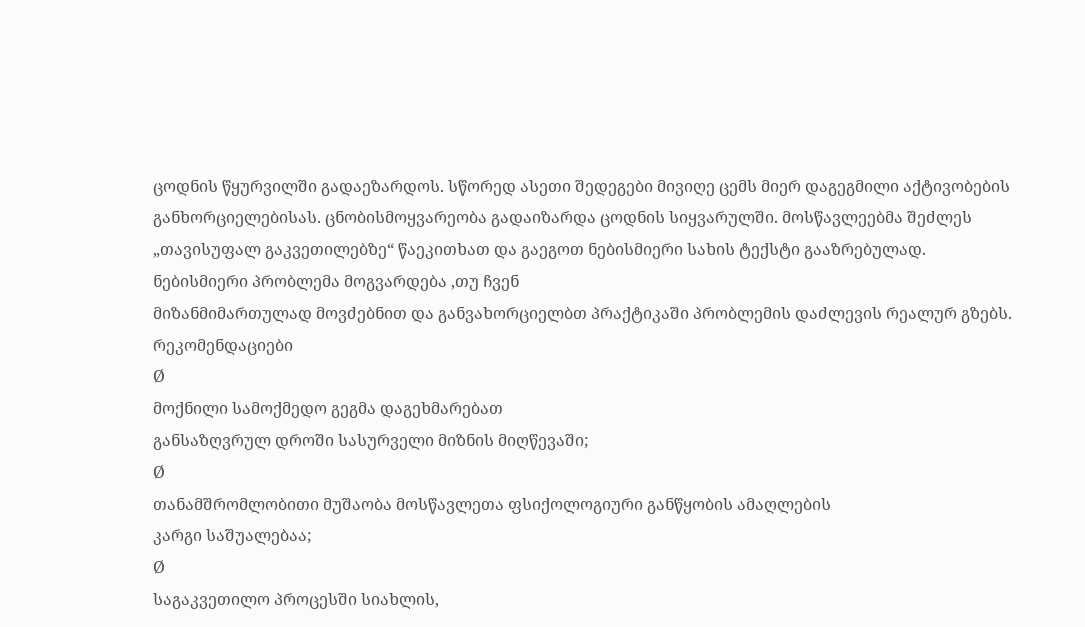ცოდნის წყურვილში გადაეზარდოს. სწორედ ასეთი შედეგები მივიღე ცემს მიერ დაგეგმილი აქტივობების
განხორციელებისას. ცნობისმოყვარეობა გადაიზარდა ცოდნის სიყვარულში. მოსწავლეებმა შეძლეს
„თავისუფალ გაკვეთილებზე“ წაეკითხათ და გაეგოთ ნებისმიერი სახის ტექსტი გააზრებულად.
ნებისმიერი პრობლემა მოგვარდება ,თუ ჩვენ
მიზანმიმართულად მოვძებნით და განვახორციელბთ პრაქტიკაში პრობლემის დაძლევის რეალურ გზებს.
რეკომენდაციები
Ø
მოქნილი სამოქმედო გეგმა დაგეხმარებათ
განსაზღვრულ დროში სასურველი მიზნის მიღწევაში;
Ø
თანამშრომლობითი მუშაობა მოსწავლეთა ფსიქოლოგიური განწყობის ამაღლების
კარგი საშუალებაა;
Ø
საგაკვეთილო პროცესში სიახლის,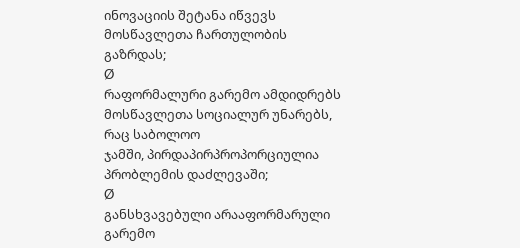ინოვაციის შეტანა იწვევს მოსწავლეთა ჩართულობის გაზრდას;
Ø
რაფორმალური გარემო ამდიდრებს მოსწავლეთა სოციალურ უნარებს, რაც საბოლოო
ჯამში, პირდაპირპროპორციულია პრობლემის დაძლევაში;
Ø
განსხვავებული არააფორმარული გარემო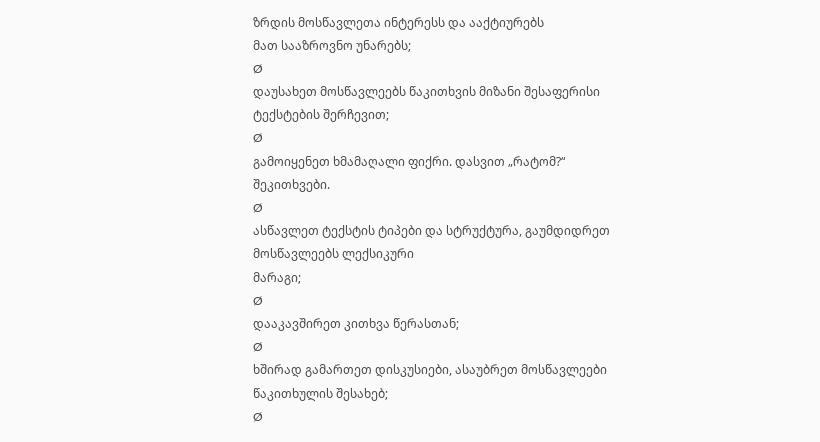ზრდის მოსწავლეთა ინტერესს და ააქტიურებს
მათ სააზროვნო უნარებს;
Ø
დაუსახეთ მოსწავლეებს წაკითხვის მიზანი შესაფერისი ტექსტების შერჩევით;
Ø
გამოიყენეთ ხმამაღალი ფიქრი. დასვით „რატომ?“ შეკითხვები.
Ø
ასწავლეთ ტექსტის ტიპები და სტრუქტურა, გაუმდიდრეთ მოსწავლეებს ლექსიკური
მარაგი;
Ø
დააკავშირეთ კითხვა წერასთან;
Ø
ხშირად გამართეთ დისკუსიები, ასაუბრეთ მოსწავლეები წაკითხულის შესახებ;
Ø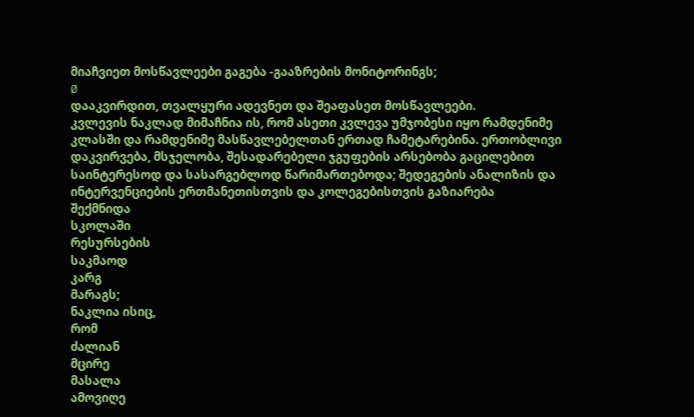მიაჩვიეთ მოსწავლეები გაგება -გააზრების მონიტორინგს;
Ø
დააკვირდით, თვალყური ადევნეთ და შეაფასეთ მოსწავლეები.
კვლევის ნაკლად მიმაჩნია ის, რომ ასეთი კვლევა უმჯობესი იყო რამდენიმე კლასში და რამდენიმე მასწავლებელთან ერთად ჩამეტარებინა. ერთობლივი დაკვირვება, მსჯელობა, შესადარებელი ჯგუფების არსებობა გაცილებით საინტერესოდ და სასარგებლოდ წარიმართებოდა; შედეგების ანალიზის და ინტერვენციების ერთმანეთისთვის და კოლეგებისთვის გაზიარება
შექმნიდა
სკოლაში
რესურსების
საკმაოდ
კარგ
მარაგს;
ნაკლია ისიც,
რომ
ძალიან
მცირე
მასალა
ამოვიღე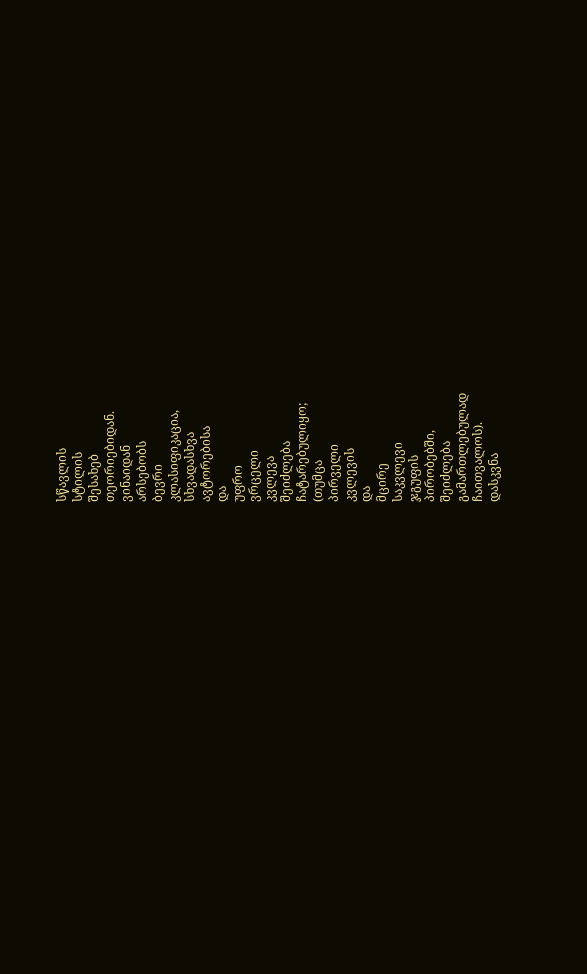სწავლის
სტილის
შესახებ
თეორიებიდან.
ვინაიდან
არსებობს
ბევრი
კლასიფიკაცია,
სხვადასხვა
ავტორებისა
და
უფრო
ვრცელი
კვლევა
შეიძლება
ჩატარებულიყო;
(თუმცა
პირველი
კვლევის
და
მცირე
საკვლევი
ჯგუფის
პირობებში,
შეიძლება
გამართლებულად
ჩაითვალოს).
დასკვნა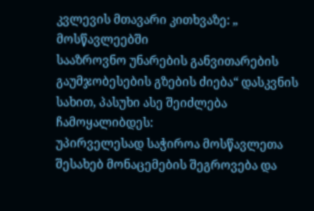კვლევის მთავარი კითხვაზე: „
მოსწავლეებში
სააზროვნო უნარების განვითარების გაუმჯობესების გზების ძიება“ დასკვნის სახით, პასუხი ასე შეიძლება ჩამოყალიბდეს:
უპირველესად საჭიროა მოსწავლეთა შესახებ მონაცემების შეგროვება და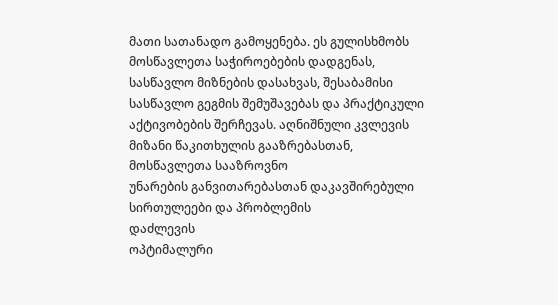მათი სათანადო გამოყენება. ეს გულისხმობს მოსწავლეთა საჭიროებების დადგენას, სასწავლო მიზნების დასახვას, შესაბამისი სასწავლო გეგმის შემუშავებას და პრაქტიკული აქტივობების შერჩევას. აღნიშნული კვლევის
მიზანი წაკითხულის გააზრებასთან, მოსწავლეთა სააზროვნო
უნარების განვითარებასთან დაკავშირებული სირთულეები და პრობლემის
დაძლევის
ოპტიმალური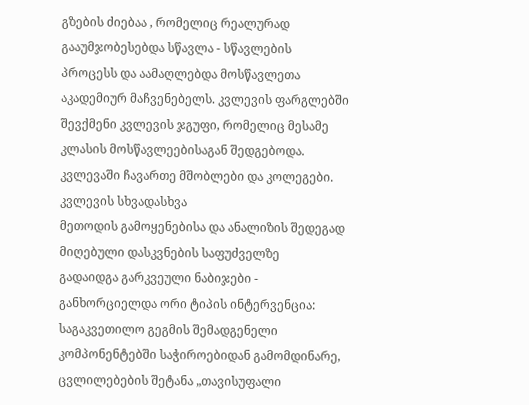გზების ძიებაა , რომელიც რეალურად გააუმჯობესებდა სწავლა - სწავლების
პროცესს და აამაღლებდა მოსწავლეთა აკადემიურ მაჩვენებელს. კვლევის ფარგლებში შევქმენი კვლევის ჯგუფი, რომელიც მესამე
კლასის მოსწავლეებისაგან შედგებოდა. კვლევაში ჩავართე მშობლები და კოლეგები. კვლევის სხვადასხვა
მეთოდის გამოყენებისა და ანალიზის შედეგად მიღებული დასკვნების საფუძველზე
გადაიდგა გარკვეული ნაბიჯები -
განხორციელდა ორი ტიპის ინტერვენცია: საგაკვეთილო გეგმის შემადგენელი
კომპონენტებში საჭიროებიდან გამომდინარე, ცვლილებების შეტანა „თავისუფალი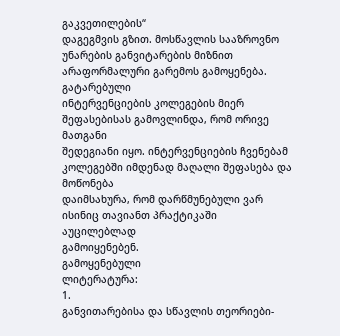გაკვეთილების“
დაგეგმვის გზით. მოსწავლის სააზროვნო
უნარების განვიტარების მიზნით არაფორმალური გარემოს გამოყენება.
გატარებული
ინტერვენციების კოლეგების მიერ შეფასებისას გამოვლინდა, რომ ორივე მათგანი
შედეგიანი იყო. ინტერვენციების ჩვენებამ კოლეგებში იმდენად მაღალი შეფასება და მოწონება
დაიმსახურა, რომ დარწმუნებული ვარ ისინიც თავიანთ პრაქტიკაში აუცილებლად
გამოიყენებენ.
გამოყენებული
ლიტერატურა:
1.
განვითარებისა და სწავლის თეორიები-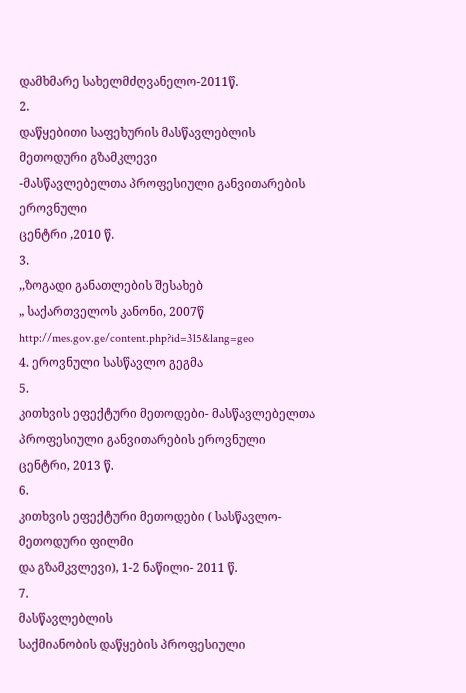დამხმარე სახელმძღვანელო-2011წ.
2.
დაწყებითი საფეხურის მასწავლებლის მეთოდური გზამკლევი
-მასწავლებელთა პროფესიული განვითარების ეროვნული
ცენტრი ,2010 წ.
3.
,,ზოგადი განათლების შესახებ
„ საქართველოს კანონი, 2007წ http://mes.gov.ge/content.php?id=315&lang=geo
4. ეროვნული სასწავლო გეგმა
5.
კითხვის ეფექტური მეთოდები- მასწავლებელთა პროფესიული განვითარების ეროვნული ცენტრი, 2013 წ.
6.
კითხვის ეფექტური მეთოდები ( სასწავლო-მეთოდური ფილმი
და გზამკვლევი), 1-2 ნაწილი- 2011 წ.
7.
მასწავლებლის
საქმიანობის დაწყების პროფესიული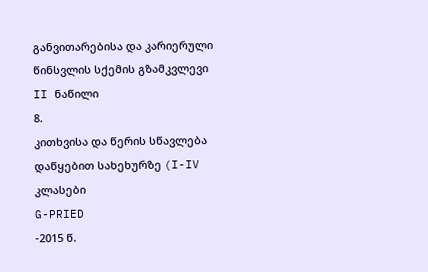განვითარებისა და კარიერული წინსვლის სქემის გზამკვლევი II ნაწილი
8.
კითხვისა და წერის სწავლება დაწყებით სახეხურზე (I-IV კლასები
G-PRIED
-2015 წ.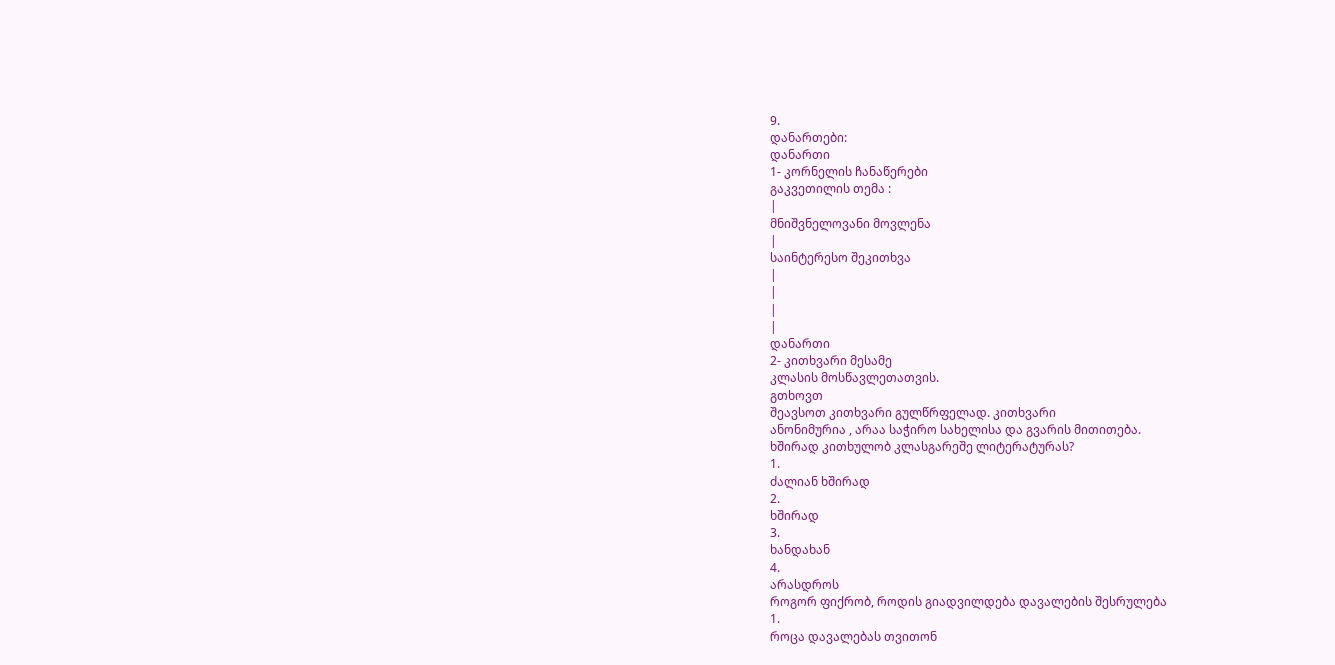9.
დანართები:
დანართი
1- კორნელის ჩანაწერები
გაკვეთილის თემა :
|
მნიშვნელოვანი მოვლენა
|
საინტერესო შეკითხვა
|
|
|
|
დანართი
2- კითხვარი მესამე
კლასის მოსწავლეთათვის.
გთხოვთ
შეავსოთ კითხვარი გულწრფელად. კითხვარი
ანონიმურია , არაა საჭირო სახელისა და გვარის მითითება.
ხშირად კითხულობ კლასგარეშე ლიტერატურას?
1.
ძალიან ხშირად
2.
ხშირად
3.
ხანდახან
4.
არასდროს
როგორ ფიქრობ, როდის გიადვილდება დავალების შესრულება
1.
როცა დავალებას თვითონ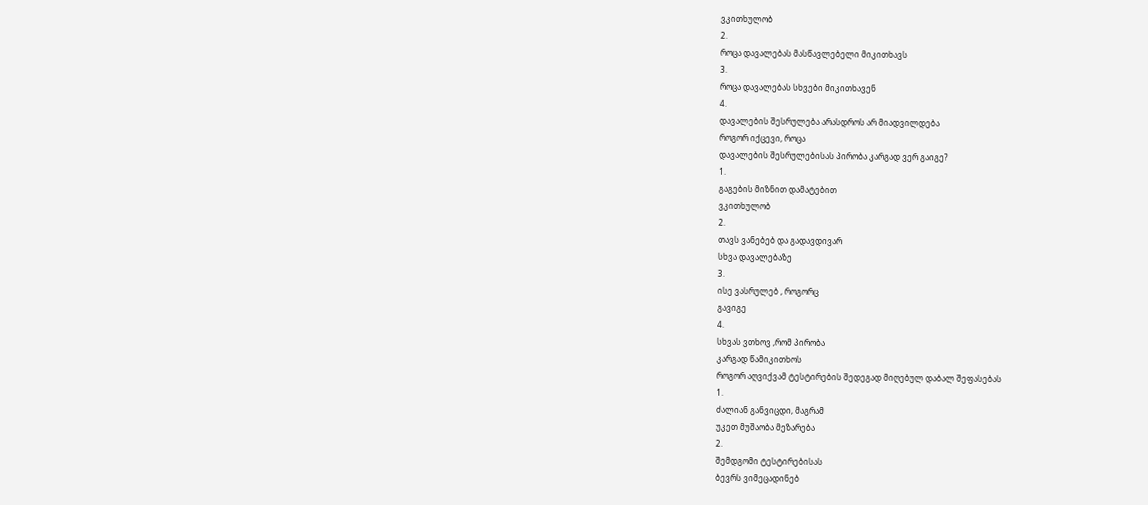ვკითხულობ
2.
როცა დავალებას მასწავლებელი მიკითხავს
3.
როცა დავალებას სხვები მიკითხავენ
4.
დავალების შესრულება არასდროს არ მიადვილდება
როგორ იქცევი, როცა
დავალების შესრულებისას პირობა კარგად ვერ გაიგე?
1.
გაგების მიზნით დამატებით
ვკითხულობ
2.
თავს ვანებებ და გადავდივარ
სხვა დავალებაზე
3.
ისე ვასრულებ , როგორც
გავიგე
4.
სხვას ვთხოვ ,რომ პირობა
კარგად წამიკითხოს
როგორ აღვიქვამ ტესტირების შედეგად მიღებულ დაბალ შეფასებას
1.
ძალიან განვიცდი, მაგრამ
უკეთ მუშაობა მეზარება
2.
შემდგომი ტესტირებისას
ბევრს ვიმეცადინებ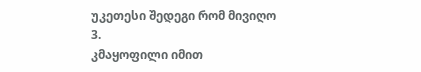უკეთესი შედეგი რომ მივიღო
3.
კმაყოფილი იმით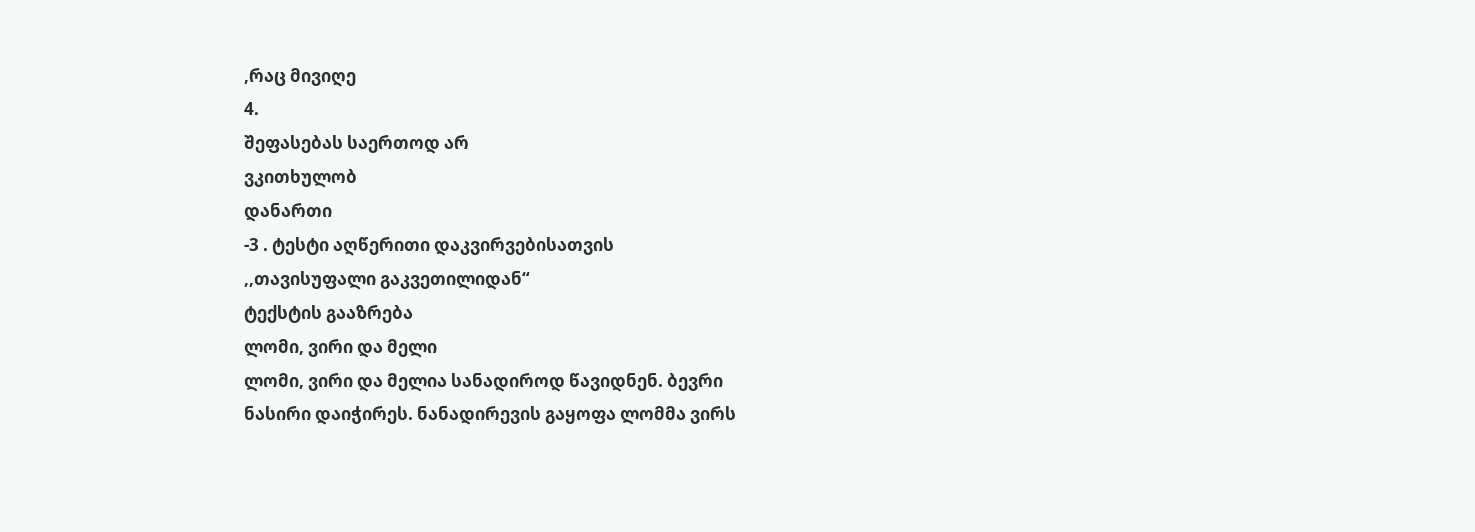,რაც მივიღე
4.
შეფასებას საერთოდ არ
ვკითხულობ
დანართი
-3 . ტესტი აღწერითი დაკვირვებისათვის
,,თავისუფალი გაკვეთილიდან“
ტექსტის გააზრება
ლომი, ვირი და მელი
ლომი, ვირი და მელია სანადიროდ წავიდნენ. ბევრი
ნასირი დაიჭირეს. ნანადირევის გაყოფა ლომმა ვირს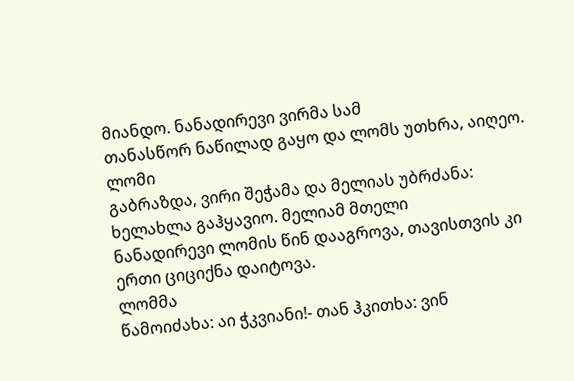მიანდო. ნანადირევი ვირმა სამ
თანასწორ ნაწილად გაყო და ლომს უთხრა, აიღეო.
ლომი
გაბრაზდა, ვირი შეჭამა და მელიას უბრძანა: ხელახლა გაჰყავიო. მელიამ მთელი
ნანადირევი ლომის წინ დააგროვა, თავისთვის კი ერთი ციციქნა დაიტოვა.
ლომმა
წამოიძახა: აი ჭკვიანი!- თან ჰკითხა: ვინ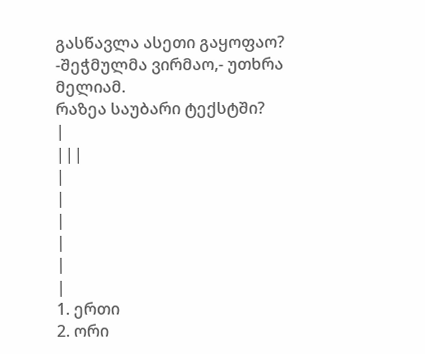გასწავლა ასეთი გაყოფაო?
-შეჭმულმა ვირმაო,- უთხრა მელიამ.
რაზეა საუბარი ტექსტში?
|
|||
|
|
|
|
|
|
1. ერთი
2. ორი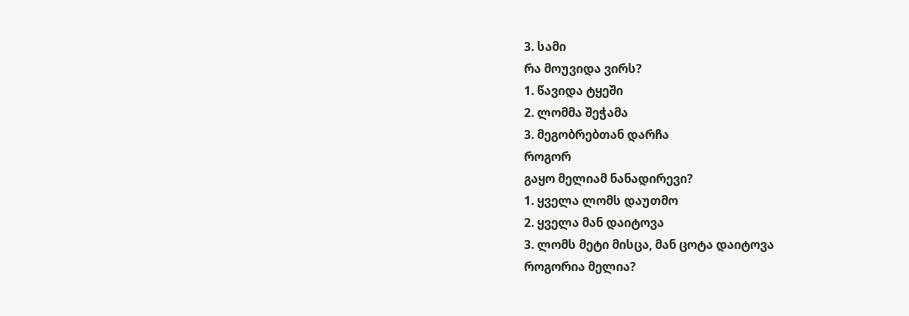3. სამი
რა მოუვიდა ვირს?
1. წავიდა ტყეში
2. ლომმა შეჭამა
3. მეგობრებთან დარჩა
როგორ
გაყო მელიამ ნანადირევი?
1. ყველა ლომს დაუთმო
2. ყველა მან დაიტოვა
3. ლომს მეტი მისცა, მან ცოტა დაიტოვა
როგორია მელია?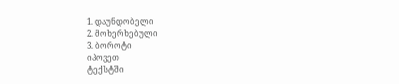1. დაუნდობელი
2. მოხერხებული
3. ბოროტი
იპოვეთ
ტექსტში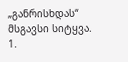„განრისხდას“ მსგავსი სიტყვა.
1.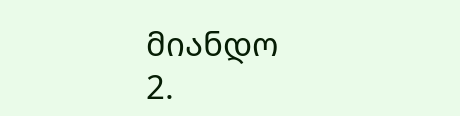მიანდო
2.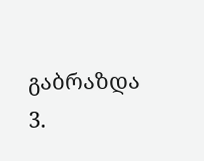გაბრაზდა
3.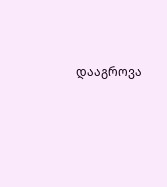დააგროვა